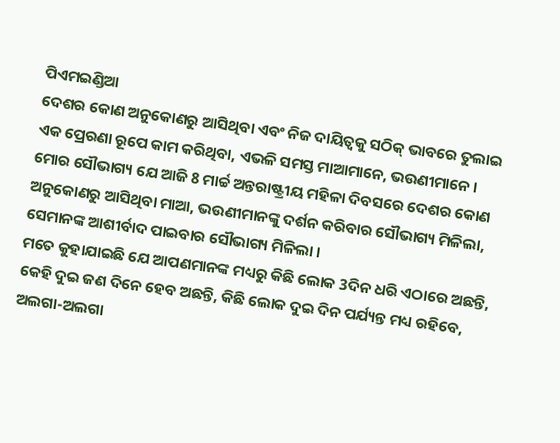ପିଏମଇଣ୍ଡିଆ
ଦେଶର କୋଣ ଅନୁକୋଣରୁ ଆସିଥିବା ଏବଂ ନିଜ ଦାୟିତ୍ୱକୁ ସଠିକ୍ ଭାବରେ ତୁଲାଇ ଏକ ପ୍ରେରଣା ରୂପେ କାମ କରିଥିବା, ଏଭଳି ସମସ୍ତ ମାଆମାନେ, ଭଉଣୀମାନେ ।
ମୋର ସୌଭାଗ୍ୟ ଯେ ଆଜି 8 ମାର୍ଚ୍ଚ ଅନ୍ତରାଷ୍ଟ୍ରୀୟ ମହିଳା ଦିବସରେ ଦେଶର କୋଣ ଅନୁକୋଣରୁ ଆସିଥିବା ମାଆ, ଭଉଣୀମାନଙ୍କୁ ଦର୍ଶନ କରିବାର ସୌଭାଗ୍ୟ ମିଳିଲା, ସେମାନଙ୍କ ଆଶୀର୍ବାଦ ପାଇବାର ସୌଭାଗ୍ୟ ମିଳିଲା ।
ମତେ କୁହାଯାଇଛି ଯେ ଆପଣମାନଙ୍କ ମଧ୍ୟରୁ କିଛି ଲୋକ 3ଦିନ ଧରି ଏଠାରେ ଅଛନ୍ତି, କେହି ଦୁଇ ଜଣ ଦିନେ ହେବ ଅଛନ୍ତି, କିଛି ଲୋକ ଦୁଇ ଦିନ ପର୍ଯ୍ୟନ୍ତ ମଧ୍ୟ ରହିବେ, ଅଲଗା-ଅଲଗା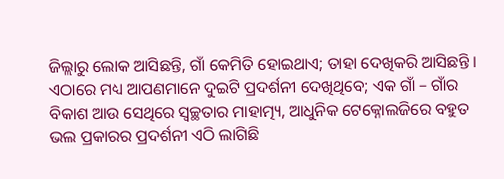ଜିଲ୍ଲାରୁ ଲୋକ ଆସିଛନ୍ତି, ଗାଁ କେମିତି ହୋଇଥାଏ; ତାହା ଦେଖିକରି ଆସିଛନ୍ତି । ଏଠାରେ ମଧ୍ୟ ଆପଣମାନେ ଦୁଇଟି ପ୍ରଦର୍ଶନୀ ଦେଖିଥିବେ; ଏକ ଗାଁ – ଗାଁର ବିକାଶ ଆଉ ସେଥିରେ ସ୍ୱଚ୍ଛତାର ମାହାତ୍ମ୍ୟ, ଆଧୁନିକ ଟେକ୍ନୋଲଜିରେ ବହୁତ ଭଲ ପ୍ରକାରର ପ୍ରଦର୍ଶନୀ ଏଠି ଲାଗିଛି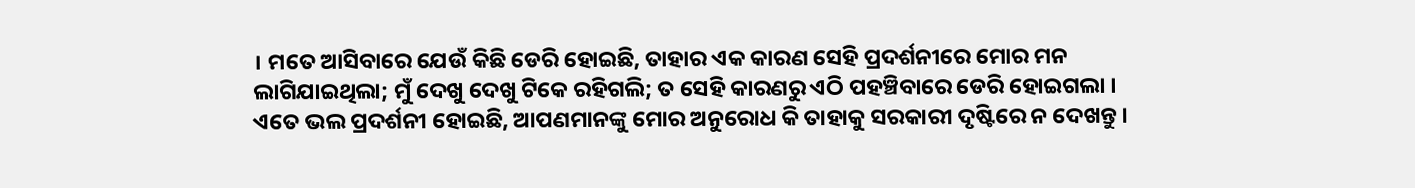। ମତେ ଆସିବାରେ ଯେଉଁ କିଛି ଡେରି ହୋଇଛି, ତାହାର ଏକ କାରଣ ସେହି ପ୍ରଦର୍ଶନୀରେ ମୋର ମନ ଲାଗିଯାଇଥିଲା; ମୁଁ ଦେଖୁ ଦେଖୁ ଟିକେ ରହିଗଲି; ତ ସେହି କାରଣରୁ ଏଠି ପହଞ୍ଚିବାରେ ଡେରି ହୋଇଗଲା । ଏତେ ଭଲ ପ୍ରଦର୍ଶନୀ ହୋଇଛି, ଆପଣମାନଙ୍କୁ ମୋର ଅନୁରୋଧ କି ତାହାକୁ ସରକାରୀ ଦୃଷ୍ଟିରେ ନ ଦେଖନ୍ତୁ ।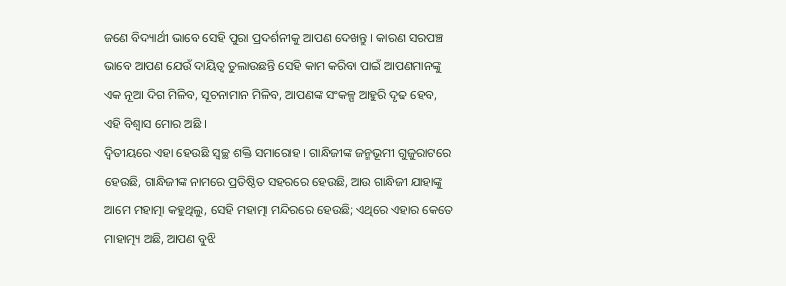ଜଣେ ବିଦ୍ୟାର୍ଥୀ ଭାବେ ସେହି ପୁରା ପ୍ରଦର୍ଶନୀକୁ ଆପଣ ଦେଖନ୍ତୁ । କାରଣ ସରପଞ୍ଚ ଭାବେ ଆପଣ ଯେଉଁ ଦାୟିତ୍ୱ ତୁଲାଉଛନ୍ତି ସେହି କାମ କରିବା ପାଇଁ ଆପଣମାନଙ୍କୁ ଏକ ନୂଆ ଦିଗ ମିଳିବ, ସୂଚନାମାନ ମିଳିବ, ଆପଣଙ୍କ ସଂକଳ୍ପ ଆହୁରି ଦୃଢ ହେବ, ଏହି ବିଶ୍ୱାସ ମୋର ଅଛି ।
ଦ୍ୱିତୀୟରେ ଏହା ହେଉଛି ସ୍ୱଚ୍ଛ ଶକ୍ତି ସମାରୋହ । ଗାନ୍ଧିଜୀଙ୍କ ଜନ୍ମଭୂମୀ ଗୁଜୁରାଟରେ ହେଉଛି, ଗାନ୍ଧିଜୀଙ୍କ ନାମରେ ପ୍ରତିଷ୍ଠିତ ସହରରେ ହେଉଛି, ଆଉ ଗାନ୍ଧିଜୀ ଯାହାଙ୍କୁ ଆମେ ମହାତ୍ମା କହୁଥିଲୁ, ସେହି ମହାତ୍ମା ମନ୍ଦିରରେ ହେଉଛି; ଏଥିରେ ଏହାର କେତେ ମାହାତ୍ମ୍ୟ ଅଛି, ଆପଣ ବୁଝି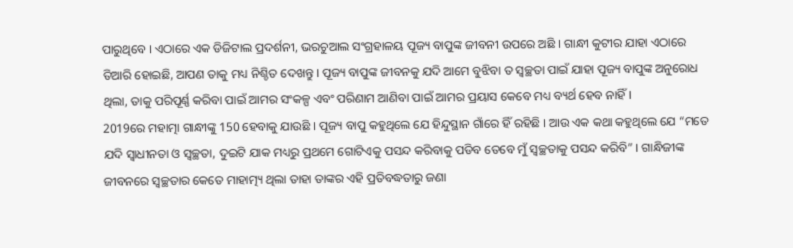ପାରୁଥିବେ । ଏଠାରେ ଏକ ଡିଜିଟାଲ ପ୍ରଦର୍ଶନୀ, ଭରଚୁଆଲ ସଂଗ୍ରହାଳୟ ପୂଜ୍ୟ ବାପୁଙ୍କ ଜୀବନୀ ଉପରେ ଅଛି । ଗାନ୍ଧୀ କୁଟୀର ଯାହା ଏଠାରେ ତିଆରି ହୋଇଛି, ଆପଣ ତାକୁ ମଧ୍ୟ ନିଶ୍ଚିତ ଦେଖନ୍ତୁ । ପୂଜ୍ୟ ବାପୁଙ୍କ ଜୀବନକୁ ଯଦି ଆମେ ବୁଝିବା ତ ସ୍ୱଚ୍ଛତା ପାଇଁ ଯାହା ପୂଜ୍ୟ ବାପୁଙ୍କ ଅନୁରୋଧ ଥିଲା, ତାକୁ ପରିପୂର୍ଣ୍ଣ କରିବା ପାଇଁ ଆମର ସଂକଳ୍ପ ଏବଂ ପରିଣାମ ଆଣିବା ପାଇଁ ଆମର ପ୍ରୟାସ କେବେ ମଧ୍ୟ ବ୍ୟର୍ଥ ହେବ ନାହିଁ ।
2019ରେ ମହାତ୍ମା ଗାନ୍ଧୀଙ୍କୁ 150 ହେବାକୁ ଯାଉଛି । ପୂଜ୍ୟ ବାପୁ କହୁଥିଲେ ଯେ ହିନ୍ଦୁସ୍ଥାନ ଗାଁରେ ହିଁ ରହିଛି । ଆଉ ଏକ କଥା କହୁଥିଲେ ଯେ “ମତେ ଯଦି ସ୍ୱାଧୀନତା ଓ ସ୍ୱଚ୍ଛତା, ଦୁଇଟି ଯାକ ମଧ୍ୟରୁ ପ୍ରଥମେ ଗୋଟିଏକୁ ପସନ୍ଦ କରିବାକୁ ପଡିବ ତେବେ ମୁଁ ସ୍ୱଚ୍ଛତାକୁ ପସନ୍ଦ କରିବି” । ଗାନ୍ଧିଜୀଙ୍କ ଜୀବନରେ ସ୍ୱଚ୍ଛତାର କେତେ ମାହାତ୍ମ୍ୟ ଥିଲା ତାହା ତାଙ୍କର ଏହି ପ୍ରତିବଦ୍ଧତାରୁ ଜଣା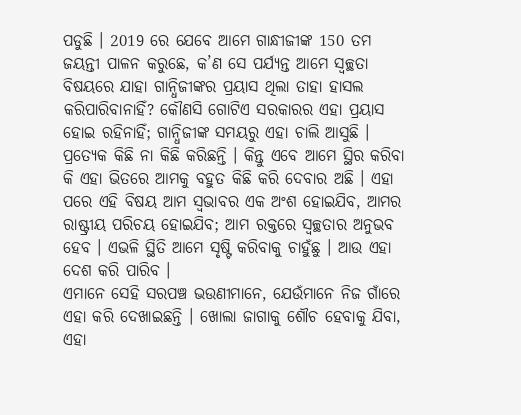ପଡୁଛି । 2019 ରେ ଯେବେ ଆମେ ଗାନ୍ଧୀଜୀଙ୍କ 150 ତମ ଜୟନ୍ତୀ ପାଳନ କରୁଛେ, କ’ଣ ସେ ପର୍ଯ୍ୟନ୍ତ ଆମେ ସ୍ୱଚ୍ଛତା ବିଷୟରେ ଯାହା ଗାନ୍ଧିଜୀଙ୍କର ପ୍ରୟାସ ଥିଲା ତାହା ହାସଲ କରିପାରିବାନାହିଁ? କୌଣସି ଗୋଟିଏ ସରକାରର ଏହା ପ୍ରୟାସ ହୋଇ ରହିନାହିଁ; ଗାନ୍ଧିଜୀଙ୍କ ସମୟରୁ ଏହା ଚାଲି ଆସୁଛି । ପ୍ରତ୍ୟେକ କିଛି ନା କିଛି କରିଛନ୍ତି । କିନ୍ତୁ ଏବେ ଆମେ ସ୍ଥିର କରିବା କି ଏହା ଭିତରେ ଆମକୁ ବହୁତ କିଛି କରି ଦେବାର ଅଛି । ଏହା ପରେ ଏହି ବିଷୟ ଆମ ସ୍ୱଭାବର ଏକ ଅଂଶ ହୋଇଯିବ, ଆମର ରାଷ୍ଟ୍ରୀୟ ପରିଚୟ ହୋଇଯିବ; ଆମ ରକ୍ତରେ ସ୍ୱଚ୍ଛତାର ଅନୁଭବ ହେବ । ଏଭଳି ସ୍ଥିତି ଆମେ ସୃଷ୍ଟି କରିବାକୁ ଚାହୁଁଛୁ । ଆଉ ଏହା ଦେଶ କରି ପାରିବ ।
ଏମାନେ ସେହି ସରପଞ୍ଚ ଭଉଣୀମାନେ, ଯେଉଁମାନେ ନିଜ ଗାଁରେ ଏହା କରି ଦେଖାଇଛନ୍ତି । ଖୋଲା ଜାଗାକୁ ଶୌଚ ହେବାକୁ ଯିବା, ଏହା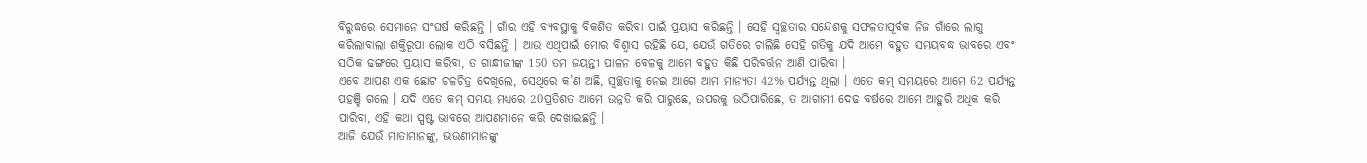ବିରୁଦ୍ଧରେ ସେମାନେ ସଂଘର୍ଷ କରିଛନ୍ତି । ଗାଁର ଏହି ବ୍ୟବସ୍ଥାକୁ ବିକଶିତ କରିବା ପାଇଁ ପ୍ରୟାସ କରିଛନ୍ତି । ସେହି ସ୍ୱଚ୍ଛତାର ସନ୍ଦେଶକୁ ସଫଳତାପୂର୍ବକ ନିଜ ଗାଁରେ ଲାଗୁ କରିଲାବାଲା ଶକ୍ତିରୂପା ଲୋକ ଏଠି ବସିଛନ୍ତି । ଆଉ ଏଥିପାଇଁ ମୋର ବିଶ୍ୱାସ ରହିଛି ଯେ, ଯେଉଁ ଗତିରେ ଚାଲିଛି ସେହି ଗତିକୁ ଯଦି ଆମେ ବହୁତ ସମୟବଦ୍ଧ ଭାବରେ ଏବଂ ସଠିକ ଢଙ୍ଗରେ ପ୍ରୟାସ କରିବା, ତ ଗାନ୍ଧୀଜୀଙ୍କ 150 ତମ ଜୟନ୍ତୀ ପାଳନ ବେଳକୁ ଆମେ ବହୁତ କିଛି ପରିବର୍ତ୍ତନ ଆଣି ପାରିବା ।
ଏବେ ଆପଣ ଏକ ଛୋଟ ଚଳଚିତ୍ର ଦେଖିଲେ, ସେଥିରେ କ’ଣ ଅଛି, ସ୍ୱଚ୍ଛତାକୁ ନେଇ ଆଗେ ଆମ ମାନ୍ୟତା 42% ପର୍ଯ୍ୟନ୍ତ ଥିଲା । ଏତେ କମ୍ ସମୟରେ ଆମେ 62 ପର୍ଯ୍ୟନ୍ତ ପହଞ୍ଚି ଗଲେ । ଯଦି ଏତେ କମ୍ ସମୟ ମଧ୍ୟରେ 20ପ୍ରତିଶତ ଆମେ ଉନ୍ନତି କରି ପାରୁଛେ, ଉପରକୁ ଉଠିପାରିଛେ, ତ ଆଗାମୀ ଦେଢ ବର୍ଷରେ ଆମେ ଆହୁରି ଅଧିକ କରି ପାରିବା, ଏହି କଥା ସ୍ପଷ୍ଟ ଭାବରେ ଆପଣମାନେ କରି ଦେଖାଇଛନ୍ତି ।
ଆଜି ଯେଉଁ ମାତାମାନଙ୍କୁ, ଭଉଣୀମାନଙ୍କୁ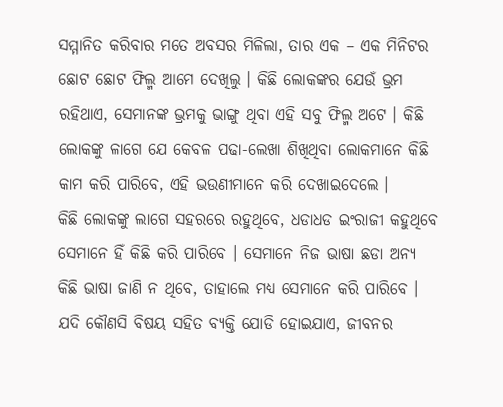ସମ୍ମାନିତ କରିବାର ମତେ ଅବସର ମିଳିଲା, ତାର ଏକ – ଏକ ମିନିଟର ଛୋଟ ଛୋଟ ଫିଲ୍ମ ଆମେ ଦେଖିଲୁ । କିଛି ଲୋକଙ୍କର ଯେଉଁ ଭ୍ରମ ରହିଥାଏ, ସେମାନଙ୍କ ଭ୍ରମକୁ ଭାଙ୍ଗୁ ଥିବା ଏହି ସବୁ ଫିଲ୍ମ ଅଟେ । କିଛି ଲୋକଙ୍କୁ ଳାଗେ ଯେ କେବଳ ପଢା-ଲେଖା ଶିଖିଥିବା ଲୋକମାନେ କିଛି କାମ କରି ପାରିବେ, ଏହି ଭଉଣୀମାନେ କରି ଦେଖାଇଦେଲେ ।
କିଛି ଲୋକଙ୍କୁ ଲାଗେ ସହରରେ ରହୁଥିବେ, ଧଡାଧଡ ଇଂରାଜୀ କହୁଥିବେ ସେମାନେ ହିଁ କିଛି କରି ପାରିବେ । ସେମାନେ ନିଜ ଭାଷା ଛଡା ଅନ୍ୟ କିଛି ଭାଷା ଜାଣି ନ ଥିବେ, ତାହାଲେ ମଧ୍ୟ ସେମାନେ କରି ପାରିବେ । ଯଦି କୌଣସି ବିଷୟ ସହିତ ବ୍ୟକ୍ତି ଯୋଡି ହୋଇଯାଏ, ଜୀବନର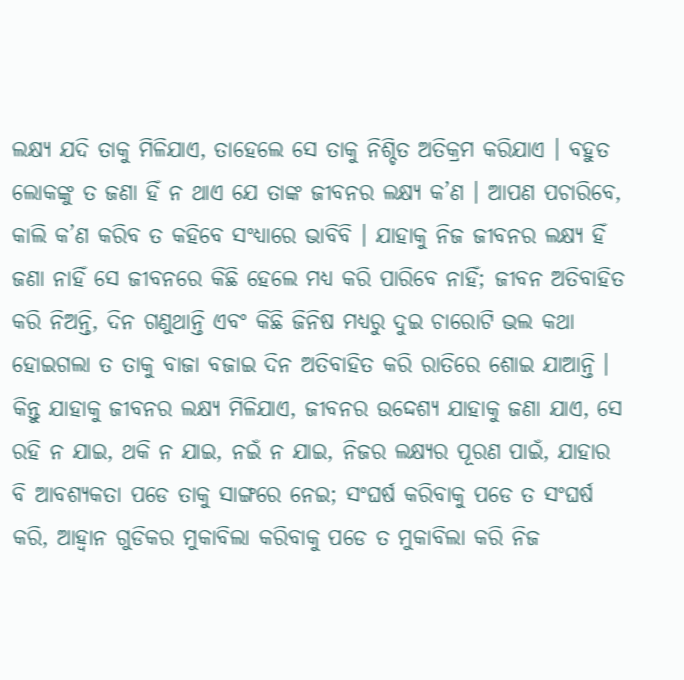ଲକ୍ଷ୍ୟ ଯଦି ତାକୁ ମିଳିଯାଏ, ତାହେଲେ ସେ ତାକୁ ନିଶ୍ଚିତ ଅତିକ୍ରମ କରିଯାଏ । ବହୁତ ଲୋକଙ୍କୁ ତ ଜଣା ହିଁ ନ ଥାଏ ଯେ ତାଙ୍କ ଜୀବନର ଲକ୍ଷ୍ୟ କ’ଣ । ଆପଣ ପଚାରିବେ, କାଲି କ’ଣ କରିବ ତ କହିବେ ସଂଧ୍ୟାରେ ଭାବିବି । ଯାହାକୁ ନିଜ ଜୀବନର ଲକ୍ଷ୍ୟ ହିଁ ଜଣା ନାହିଁ ସେ ଜୀବନରେ କିଛି ହେଲେ ମଧ୍ୟ କରି ପାରିବେ ନାହିଁ; ଜୀବନ ଅତିବାହିତ କରି ନିଅନ୍ତି, ଦିନ ଗଣୁଥାନ୍ତି ଏବଂ କିଛି ଜିନିଷ ମଧ୍ୟରୁ ଦୁଇ ଚାରୋଟି ଭଲ କଥା ହୋଇଗଲା ତ ତାକୁ ବାଜା ବଜାଇ ଦିନ ଅତିବାହିତ କରି ରାତିରେ ଶୋଇ ଯାଆନ୍ତି ।
କିନ୍ତୁ ଯାହାକୁ ଜୀବନର ଲକ୍ଷ୍ୟ ମିଳିଯାଏ, ଜୀବନର ଉଦ୍ଦେଶ୍ୟ ଯାହାକୁ ଜଣା ଯାଏ, ସେ ରହି ନ ଯାଇ, ଥକି ନ ଯାଇ, ନଇଁ ନ ଯାଇ, ନିଜର ଲକ୍ଷ୍ୟର ପୂରଣ ପାଇଁ, ଯାହାର ବି ଆବଶ୍ୟକତା ପଡେ ତାକୁ ସାଙ୍ଗରେ ନେଇ; ସଂଘର୍ଷ କରିବାକୁ ପଡେ ତ ସଂଘର୍ଷ କରି, ଆହ୍ୱାନ ଗୁଡିକର ମୁକାବିଲା କରିବାକୁ ପଡେ ତ ମୁକାବିଲା କରି ନିଜ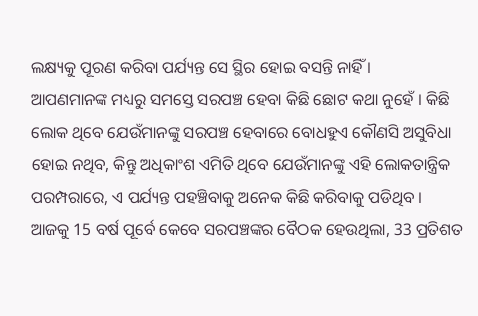ଲକ୍ଷ୍ୟକୁ ପୂରଣ କରିବା ପର୍ଯ୍ୟନ୍ତ ସେ ସ୍ଥିର ହୋଇ ବସନ୍ତି ନାହିଁ ।
ଆପଣମାନଙ୍କ ମଧ୍ୟରୁ ସମସ୍ତେ ସରପଞ୍ଚ ହେବା କିଛି ଛୋଟ କଥା ନୁହେଁ । କିଛି ଲୋକ ଥିବେ ଯେଉଁମାନଙ୍କୁ ସରପଞ୍ଚ ହେବାରେ ବୋଧହୁଏ କୌଣସି ଅସୁବିଧା ହୋଇ ନଥିବ, କିନ୍ତୁ ଅଧିକାଂଶ ଏମିତି ଥିବେ ଯେଉଁମାନଙ୍କୁ ଏହି ଲୋକତାନ୍ତ୍ରିକ ପରମ୍ପରାରେ, ଏ ପର୍ଯ୍ୟନ୍ତ ପହଞ୍ଚିବାକୁ ଅନେକ କିଛି କରିବାକୁ ପଡିଥିବ ।
ଆଜକୁ 15 ବର୍ଷ ପୂର୍ବେ କେବେ ସରପଞ୍ଚଙ୍କର ବୈଠକ ହେଉଥିଲା, 33 ପ୍ରତିଶତ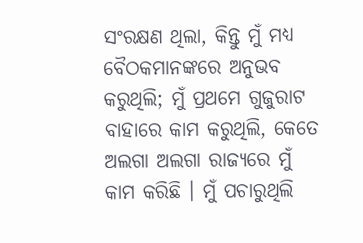ସଂରକ୍ଷଣ ଥିଲା, କିନ୍ତୁ ମୁଁ ମଧ୍ୟ ବୈଠକମାନଙ୍କରେ ଅନୁଭବ କରୁଥିଲି; ମୁଁ ପ୍ରଥମେ ଗୁଜୁରାଟ ବାହାରେ କାମ କରୁଥିଲି, କେତେ ଅଲଗା ଅଲଗା ରାଜ୍ୟରେ ମୁଁ କାମ କରିଛି । ମୁଁ ପଚାରୁଥିଲି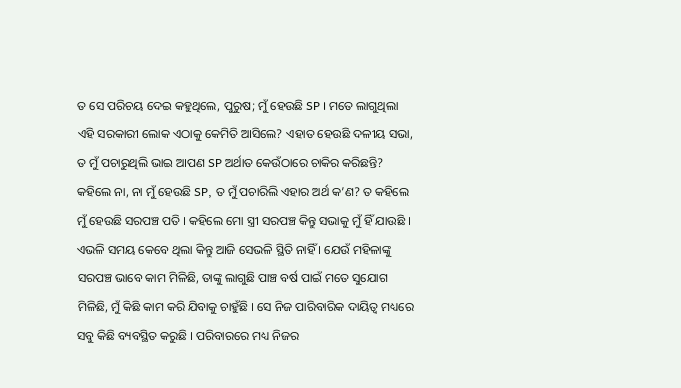ତ ସେ ପରିଚୟ ଦେଇ କହୁଥିଲେ, ପୁରୁଷ; ମୁଁ ହେଉଛି SP । ମତେ ଲାଗୁଥିଲା ଏହି ସରକାରୀ ଲୋକ ଏଠାକୁ କେମିତି ଆସିଲେ? ଏହାତ ହେଉଛି ଦଳୀୟ ସଭା, ତ ମୁଁ ପଚାରୁଥିଲି ଭାଇ ଆପଣ SP ଅର୍ଥାତ କେଉଁଠାରେ ଚାକିର କରିଛନ୍ତି? କହିଲେ ନା, ନା ମୁଁ ହେଉଛି SP, ତ ମୁଁ ପଚାରିଲି ଏହାର ଅର୍ଥ କ’ଣ? ତ କହିଲେ ମୁଁ ହେଉଛି ସରପଞ୍ଚ ପତି । କହିଲେ ମୋ ସ୍ତ୍ରୀ ସରପଞ୍ଚ କିନ୍ତୁ ସଭାକୁ ମୁଁ ହିଁ ଯାଉଛି । ଏଭଳି ସମୟ କେବେ ଥିଲା କିନ୍ତୁ ଆଜି ସେଭଳି ସ୍ଥିତି ନାହିଁ । ଯେଉଁ ମହିଳାଙ୍କୁ ସରପଞ୍ଚ ଭାବେ କାମ ମିଳିଛି, ତାଙ୍କୁ ଲାଗୁଛି ପାଞ୍ଚ ବର୍ଷ ପାଇଁ ମତେ ସୁଯୋଗ ମିଳିଛି, ମୁଁ କିଛି କାମ କରି ଯିବାକୁ ଚାହୁଁଛି । ସେ ନିଜ ପାରିବାରିକ ଦାୟିତ୍ୱ ମଧ୍ୟରେ ସବୁ କିଛି ବ୍ୟବସ୍ଥିତ କରୁଛି । ପରିବାରରେ ମଧ୍ୟ ନିଜର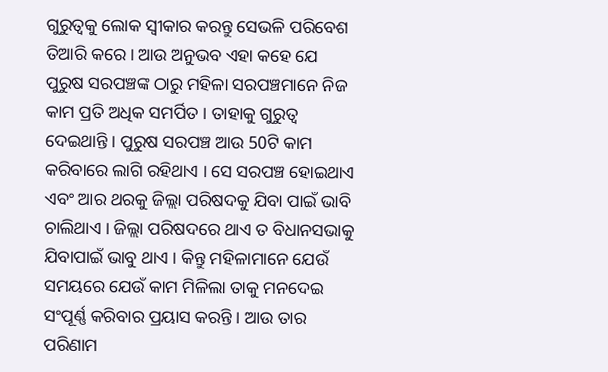ଗୁରୁତ୍ୱକୁ ଲୋକ ସ୍ୱୀକାର କରନ୍ତୁ ସେଭଳି ପରିବେଶ ତିଆରି କରେ । ଆଉ ଅନୁଭବ ଏହା କହେ ଯେ ପୁରୁଷ ସରପଞ୍ଚଙ୍କ ଠାରୁ ମହିଳା ସରପଞ୍ଚମାନେ ନିଜ କାମ ପ୍ରତି ଅଧିକ ସମର୍ପିତ । ତାହାକୁ ଗୁରୁତ୍ୱ ଦେଇଥାନ୍ତି । ପୁରୁଷ ସରପଞ୍ଚ ଆଉ 50ଟି କାମ କରିବାରେ ଲାଗି ରହିଥାଏ । ସେ ସରପଞ୍ଚ ହୋଇଥାଏ ଏବଂ ଆର ଥରକୁ ଜିଲ୍ଲା ପରିଷଦକୁ ଯିବା ପାଇଁ ଭାବି ଚାଲିଥାଏ । ଜିଲ୍ଲା ପରିଷଦରେ ଥାଏ ତ ବିଧାନସଭାକୁ ଯିବାପାଇଁ ଭାବୁ ଥାଏ । କିନ୍ତୁ ମହିଳାମାନେ ଯେଉଁ ସମୟରେ ଯେଉଁ କାମ ମିଳିଲା ତାକୁ ମନଦେଇ ସଂପୂର୍ଣ୍ଣ କରିବାର ପ୍ରୟାସ କରନ୍ତି । ଆଉ ତାର ପରିଣାମ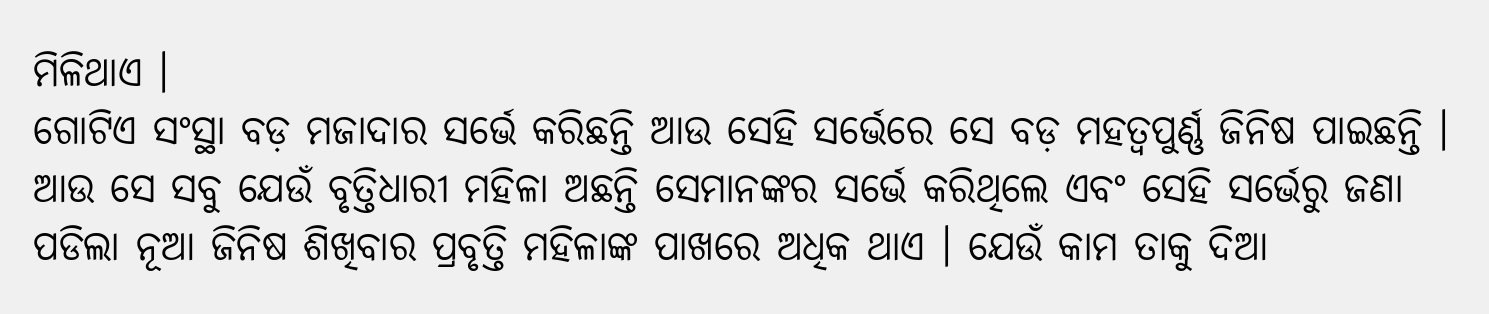ମିଳିଥାଏ ।
ଗୋଟିଏ ସଂସ୍ଥା ବଡ଼ ମଜାଦାର ସର୍ଭେ କରିଛନ୍ତି ଆଉ ସେହି ସର୍ଭେରେ ସେ ବଡ଼ ମହତ୍ୱପୁର୍ଣ୍ଣ ଜିନିଷ ପାଇଛନ୍ତି । ଆଉ ସେ ସବୁ ଯେଉଁ ବୃତ୍ତିଧାରୀ ମହିଳା ଅଛନ୍ତି ସେମାନଙ୍କର ସର୍ଭେ କରିଥିଲେ ଏବଂ ସେହି ସର୍ଭେରୁ ଜଣା ପଡିଲା ନୂଆ ଜିନିଷ ଶିଖିବାର ପ୍ରବୃତ୍ତି ମହିଳାଙ୍କ ପାଖରେ ଅଧିକ ଥାଏ । ଯେଉଁ କାମ ତାକୁ ଦିଆ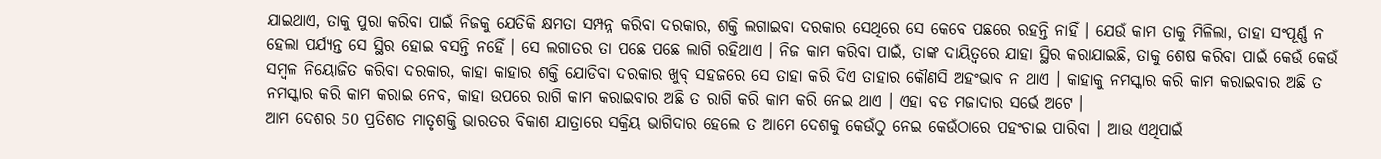ଯାଇଥାଏ, ତାକୁ ପୁରା କରିବା ପାଇଁ ନିଜକୁ ଯେତିକି କ୍ଷମତା ସମ୍ପନ୍ନ କରିବା ଦରକାର, ଶକ୍ତି ଲଗାଇବା ଦରକାର ସେଥିରେ ସେ କେବେ ପଛରେ ରହନ୍ତି ନାହିଁ । ଯେଉଁ କାମ ତାକୁ ମିଳିଲା, ତାହା ସଂପୂର୍ଣ୍ଣ ନ ହେଲା ପର୍ଯ୍ୟନ୍ତ ସେ ସ୍ଥିର ହୋଇ ବସନ୍ତି ନହେିଁ । ସେ ଲଗାତର ତା ପଛେ ପଛେ ଲାଗି ରହିଥାଏ । ନିଜ କାମ କରିବା ପାଇଁ, ତାଙ୍କ ଦାୟିତ୍ୱରେ ଯାହା ସ୍ଥିର କରାଯାଇଛି, ତାକୁ ଶେଷ କରିବା ପାଇଁ କେଉଁ କେଉଁ ସମ୍ବଳ ନିୟୋଜିତ କରିବା ଦରକାର, କାହା କାହାର ଶକ୍ତି ଯୋଡିବା ଦରକାର ଖୁବ୍ ସହଜରେ ସେ ତାହା କରି ଦିଏ ତାହାର କୌଣସି ଅହଂଭାବ ନ ଥାଏ । କାହାକୁ ନମସ୍କାର କରି କାମ କରାଇବାର ଅଛି ତ ନମସ୍କାର କରି କାମ କରାଇ ନେବ, କାହା ଉପରେ ରାଗି କାମ କରାଇବାର ଅଛି ତ ରାଗି କରି କାମ କରି ନେଇ ଥାଏ । ଏହା ବଡ ମଜାଦାର ସର୍ଭେ ଅଟେ ।
ଆମ ଦେଶର 50 ପ୍ରତିଶତ ମାତୃଶକ୍ତି ଭାରତର ବିକାଶ ଯାତ୍ରାରେ ସକ୍ରିୟ ଭାଗିଦାର ହେଲେ ତ ଆମେ ଦେଶକୁ କେଉଁଠୁ ନେଇ କେଉଁଠାରେ ପହଂଚାଇ ପାରିବା । ଆଉ ଏଥିପାଇଁ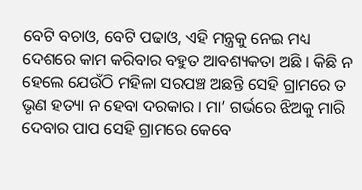ବେଟି ବଚାଓ, ବେଟି ପଢାଓ, ଏହି ମନ୍ତ୍ରକୁ ନେଇ ମଧ୍ୟ ଦେଶରେ କାମ କରିବାର ବହୁତ ଆବଶ୍ୟକତା ଅଛି । କିଛି ନ ହେଲେ ଯେଉଁଠି ମହିଳା ସରପଞ୍ଚ ଅଛନ୍ତି ସେହି ଗ୍ରାମରେ ତ ଭୃଣ ହତ୍ୟା ନ ହେବା ଦରକାର । ମା’ ଗର୍ଭରେ ଝିଅକୁ ମାରି ଦେବାର ପାପ ସେହି ଗ୍ରାମରେ କେବେ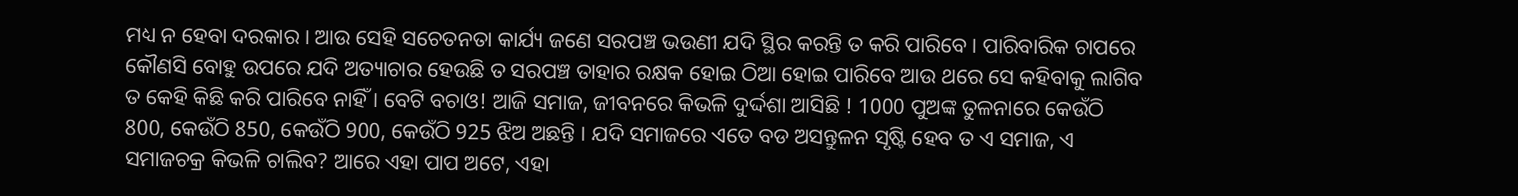ମଧ୍ୟ ନ ହେବା ଦରକାର । ଆଉ ସେହି ସଚେତନତା କାର୍ଯ୍ୟ ଜଣେ ସରପଞ୍ଚ ଭଉଣୀ ଯଦି ସ୍ଥିର କରନ୍ତି ତ କରି ପାରିବେ । ପାରିବାରିକ ଚାପରେ କୌଣସି ବୋହୁ ଉପରେ ଯଦି ଅତ୍ୟାଚାର ହେଉଛି ତ ସରପଞ୍ଚ ତାହାର ରକ୍ଷକ ହୋଇ ଠିଆ ହୋଇ ପାରିବେ ଆଉ ଥରେ ସେ କହିବାକୁ ଲାଗିବ ତ କେହି କିଛି କରି ପାରିବେ ନାହିଁ । ବେଟି ବଚାଓ! ଆଜି ସମାଜ, ଜୀବନରେ କିଭଳି ଦୁର୍ଦ୍ଦଶା ଆସିଛି ! 1000 ପୁଅଙ୍କ ତୁଳନାରେ କେଉଁଠି 800, କେଉଁଠି 850, କେଉଁଠି 900, କେଉଁଠି 925 ଝିଅ ଅଛନ୍ତି । ଯଦି ସମାଜରେ ଏତେ ବଡ ଅସନ୍ତୁଳନ ସୃଷ୍ଟି ହେବ ତ ଏ ସମାଜ, ଏ ସମାଜଚକ୍ର କିଭଳି ଚାଲିବ? ଆରେ ଏହା ପାପ ଅଟେ, ଏହା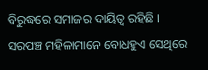ବିରୁଦ୍ଧରେ ସମାଜର ଦାୟିତ୍ୱ ରହିଛି ।
ସରପଞ୍ଚ ମହିଳାମାନେ ବୋଧହୁଏ ସେଥିରେ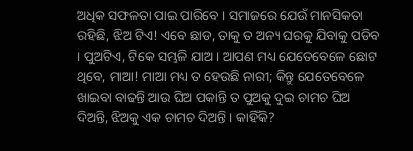ଅଧିକ ସଫଳତା ପାଇ ପାରିବେ । ସମାଜରେ ଯେଉଁ ମାନସିକତା ରହିଛି, ଝିଅ ଟିଏ! ଏବେ ଛାଡ, ତାକୁ ତ ଅନ୍ୟ ଘରକୁ ଯିବାକୁ ପଡିବ । ପୁଅଟିଏ, ଟିକେ ସମ୍ଭଳି ଯାଅ । ଆପଣ ମଧ୍ୟ ଯେତେବେଳେ ଛୋଟ ଥିବେ, ମାଆ! ମାଆ ମଧ୍ୟ ତ ହେଉଛି ନାରୀ; କିନ୍ତୁ ଯେତେବେଳେ ଖାଇବା ବାଢନ୍ତି ଆଉ ଘିଅ ପକାନ୍ତି ତ ପୁଅକୁ ଦୁଇ ଚାମଚ ଘିଅ ଦିଅନ୍ତି, ଝିଅକୁ ଏକ ଚାମଚ ଦିଅନ୍ତି । କାହିଁକି?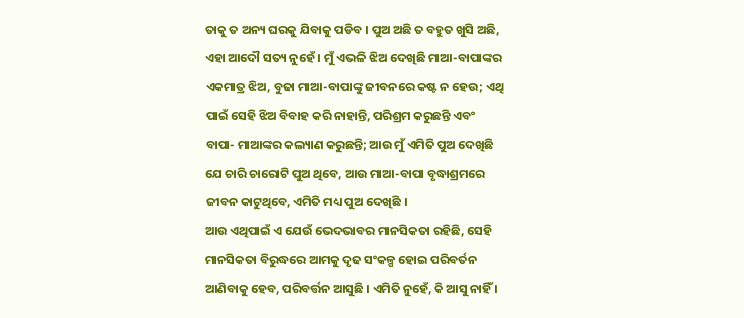ତାକୁ ତ ଅନ୍ୟ ଘରକୁ ଯିବାକୁ ପଡିବ । ପୁଅ ଅଛି ତ ବହୁତ ଖୁସି ଅଛି, ଏହା ଆଦୌ ସତ୍ୟ ନୁହେଁ । ମୁଁ ଏଭଳି ଝିଅ ଦେଖିଛି ମାଆ-ବାପାଙ୍କର ଏକମାତ୍ର ଝିଅ, ବୁଢା ମାଆ-ବାପାଙ୍କୁ ଜୀବନରେ କଷ୍ଟ ନ ହେଉ; ଏଥି ପାଇଁ ସେହି ଝିଅ ବିବାହ କରି ନାହାନ୍ତି, ପରିଶ୍ରମ କରୁଛନ୍ତି ଏବଂ ବାପା- ମାଆଙ୍କର କଲ୍ୟାଣ କରୁଛନ୍ତି; ଆଉ ମୁଁ ଏମିତି ପୁଅ ଦେଖିଛି ଯେ ଚାରି ଚାରୋଟି ପୁଅ ଥିବେ, ଆଉ ମାଆ-ବାପା ବୃଦ୍ଧାଶ୍ରମରେ ଜୀବନ କାଟୁଥିବେ, ଏମିତି ମଧ୍ୟ ପୁଅ ଦେଖିଛି ।
ଆଉ ଏଥିପାଇଁ ଏ ଯେଉଁ ଭେଦଭାବର ମାନସିକତା ରହିଛି, ସେହି ମାନସିକତା ବିରୁଦ୍ଧରେ ଆମକୁ ଦୃଢ ସଂକଳ୍ପ ହୋଇ ପରିବର୍ତନ ଆଣିବାକୁ ହେବ, ପରିବର୍ତ୍ତନ ଆସୁଛି । ଏମିତି ନୁହେଁ, କି ଆସୁ ନାହିଁ ।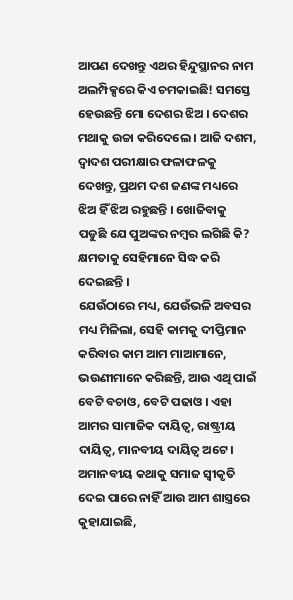ଆପଣ ଦେଖନ୍ତୁ ଏଥର ହିନ୍ଦୁସ୍ଥାନର ନାମ ଅଲମ୍ପିକ୍ସରେ କିଏ ଚମକାଇଛି! ସମସ୍ତେ ହେଉଛନ୍ତି ମୋ ଦେଶର ଝିଅ । ଦେଶର ମଥାକୁ ଉଚ୍ଚା କରିଦେଲେ । ଆଜି ଦଶମ, ଦ୍ୱାଦଶ ପରୀକ୍ଷାର ଫଳାଫଳକୁ ଦେଖନ୍ତୁ, ପ୍ରଥମ ଦଶ ଜଣଙ୍କ ମଧ୍ୟରେ ଝିଅ ହିଁ ଝିଅ ରହୁଛନ୍ତି । ଖୋଜିବାକୁ ପଡୁଛି ଯେ ପୁଅଙ୍କର ନମ୍ବର ଲଗିଛି କି? କ୍ଷମତାକୁ ସେହିମାନେ ସିଦ୍ଧ କରି ଦେଇଛନ୍ତି ।
ଯେଉଁଠାରେ ମଧ୍ୟ, ଯେଉଁଭଳି ଅବସର ମଧ୍ୟ ମିଳିଲା, ସେହି କାମକୁ ଦୀପ୍ତିମାନ କରିବାର କାମ ଆମ ମାଆମାନେ, ଭଉଣୀମାନେ କରିଛନ୍ତି, ଆଉ ଏଥି ପାଇଁ ବେଟି ବଚାଓ, ବେଟି ପଢାଓ । ଏହା ଆମର ସାମାଜିକ ଦାୟିତ୍ୱ, ରାଷ୍ଟ୍ରୀୟ ଦାୟିତ୍ୱ, ମାନବୀୟ ଦାୟିତ୍ୱ ଅଟେ । ଅମାନବୀୟ କଥାକୁ ସମାଜ ସ୍ୱୀକୃତି ଦେଇ ପାରେ ନାହିଁ ଆଉ ଆମ ଶାସ୍ତ୍ରରେ କୁହାଯାଇଛି,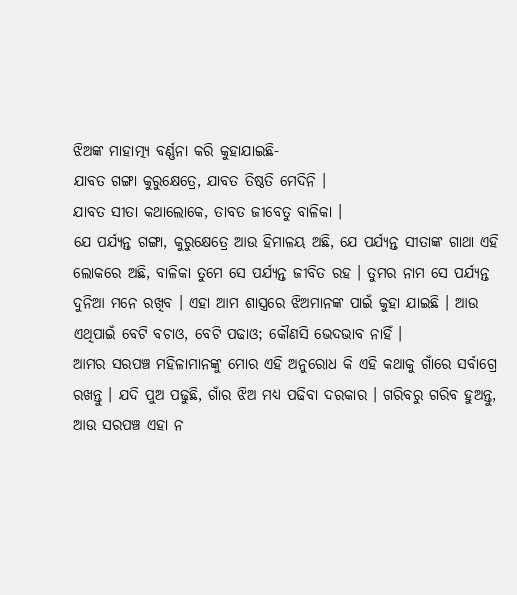ଝିଅଙ୍କ ମାହାତ୍ମ୍ୟ ବର୍ଣ୍ଣନା କରି କୁହାଯାଇଛି-
ଯାବତ ଗଙ୍ଗା କୁରୁକ୍ଷେତ୍ରେ, ଯାବତ ତିଷ୍ଠତି ମେଦିନି ।
ଯାବତ ସୀତା କଥାଲୋକେ, ତାବତ ଜୀବେତୁ ବାଳିକା ।
ଯେ ପର୍ଯ୍ୟନ୍ତ ଗଙ୍ଗା, କୁରୁକ୍ଷେତ୍ରେ ଆଉ ହିମାଳୟ ଅଛି, ଯେ ପର୍ଯ୍ୟନ୍ତ ସୀତାଙ୍କ ଗାଥା ଏହି ଲୋକରେ ଅଛି, ବାଳିକା ତୁମେ ସେ ପର୍ଯ୍ୟନ୍ତ ଜୀବିତ ରହ । ତୁମର ନାମ ସେ ପର୍ଯ୍ୟନ୍ତ ଦୁନିଆ ମନେ ରଖିବ । ଏହା ଆମ ଶାସ୍ତ୍ରରେ ଝିଅମାନଙ୍କ ପାଇଁ କୁହା ଯାଇଛି । ଆଉ ଏଥିପାଇଁ ବେଟି ବଚାଓ, ବେଟି ପଢାଓ; କୌଣସି ଭେଦଭାବ ନାହିଁ ।
ଆମର ସରପଞ୍ଚ ମହିଳାମାନଙ୍କୁ ମୋର ଏହି ଅନୁରୋଧ କି ଏହି କଥାକୁ ଗାଁରେ ସର୍ବାଗ୍ରେ ରଖନ୍ତୁ । ଯଦି ପୁଅ ପଢୁଛି, ଗାଁର ଝିଅ ମଧ୍ୟ ପଢିବା ଦରକାର । ଗରିବରୁ ଗରିବ ହୁଅନ୍ତୁ, ଆଉ ସରପଞ୍ଚ ଏହା ନ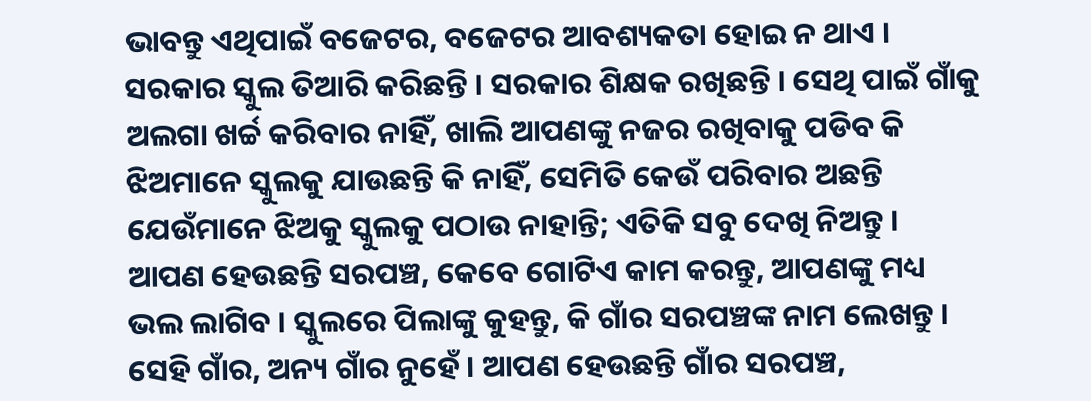ଭାବନ୍ତୁ ଏଥିପାଇଁ ବଜେଟର, ବଜେଟର ଆବଶ୍ୟକତା ହୋଇ ନ ଥାଏ । ସରକାର ସ୍କୁଲ ତିଆରି କରିଛନ୍ତି । ସରକାର ଶିକ୍ଷକ ରଖିଛନ୍ତି । ସେଥି ପାଇଁ ଗାଁକୁ ଅଲଗା ଖର୍ଚ୍ଚ କରିବାର ନାହିଁ, ଖାଲି ଆପଣଙ୍କୁ ନଜର ରଖିବାକୁ ପଡିବ କି ଝିଅମାନେ ସ୍କୁଲକୁ ଯାଉଛନ୍ତି କି ନାହିଁ, ସେମିତି କେଉଁ ପରିବାର ଅଛନ୍ତି ଯେଉଁମାନେ ଝିଅକୁ ସ୍କୁଲକୁ ପଠାଉ ନାହାନ୍ତି; ଏତିକି ସବୁ ଦେଖି ନିଅନ୍ତୁ ।
ଆପଣ ହେଉଛନ୍ତି ସରପଞ୍ଚ, କେବେ ଗୋଟିଏ କାମ କରନ୍ତୁ, ଆପଣଙ୍କୁ ମଧ୍ୟ ଭଲ ଲାଗିବ । ସ୍କୁଲରେ ପିଲାଙ୍କୁ କୁହନ୍ତୁ, କି ଗାଁର ସରପଞ୍ଚଙ୍କ ନାମ ଲେଖନ୍ତୁ । ସେହି ଗାଁର, ଅନ୍ୟ ଗାଁର ନୁହେଁ । ଆପଣ ହେଉଛନ୍ତି ଗାଁର ସରପଞ୍ଚ,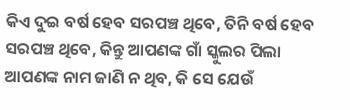କିଏ ଦୁଇ ବର୍ଷ ହେବ ସରପଞ୍ଚ ଥିବେ, ତିନି ବର୍ଷ ହେବ ସରପଞ୍ଚ ଥିବେ, କିନ୍ତୁ ଆପଣଙ୍କ ଗାଁ ସ୍କୁଲର ପିଲା ଆପଣଙ୍କ ନାମ ଜାଣି ନ ଥିବ, କି ସେ ଯେଉଁ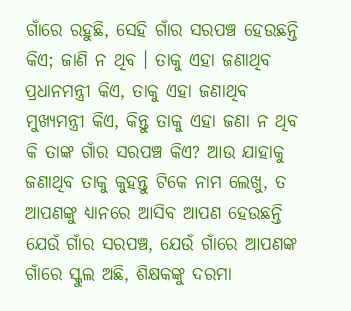ଗାଁରେ ରହୁଛି, ସେହି ଗାଁର ସରପଞ୍ଚ ହେଉଛନ୍ତି କିଏ; ଜାଣି ନ ଥିବ । ତାକୁ ଏହା ଜଣାଥିବ ପ୍ରଧାନମନ୍ତ୍ରୀ କିଏ, ତାକୁ ଏହା ଜଣାଥିବ ମୁଖ୍ୟମନ୍ତ୍ରୀ କିଏ, କିନ୍ତୁ ତାକୁ ଏହା ଜଣା ନ ଥିବ କି ତାଙ୍କ ଗାଁର ସରପଞ୍ଚ କିଏ? ଆଉ ଯାହାକୁ ଜଣାଥିବ ତାକୁ କୁହନ୍ତୁ ଟିକେ ନାମ ଲେଖୁ, ତ ଆପଣଙ୍କୁ ଧ୍ୟାନରେ ଆସିବ ଆପଣ ହେଉଛନ୍ତି ଯେଉଁ ଗାଁର ସରପଞ୍ଚ, ଯେଉଁ ଗାଁରେ ଆପଣଙ୍କ ଗାଁରେ ସ୍କୁଲ ଅଛି, ଶିକ୍ଷକଙ୍କୁ ଦରମା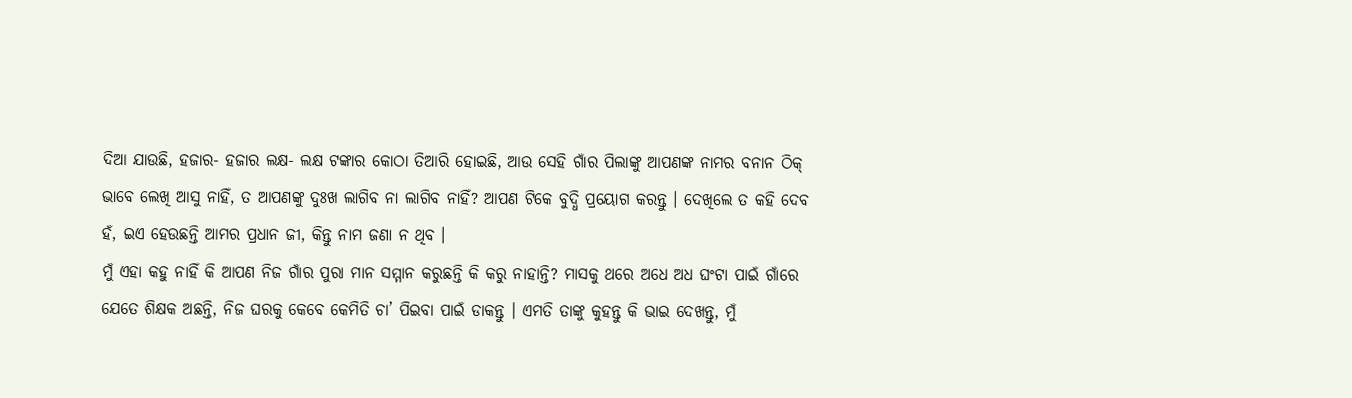ଦିଆ ଯାଉଛି, ହଜାର- ହଜାର ଲକ୍ଷ- ଲକ୍ଷ ଟଙ୍କାର କୋଠା ତିଆରି ହୋଇଛି, ଆଉ ସେହି ଗାଁର ପିଲାଙ୍କୁ ଆପଣଙ୍କ ନାମର ବନାନ ଠିକ୍ ଭାବେ ଲେଖି ଆସୁ ନାହିଁ, ତ ଆପଣଙ୍କୁ ଦୁଃଖ ଲାଗିବ ନା ଲାଗିବ ନାହିଁ? ଆପଣ ଟିକେ ବୁଦ୍ଧି ପ୍ରୟୋଗ କରନ୍ତୁ । ଦେଖିଲେ ତ କହି ଦେବ ହଁ, ଇଏ ହେଉଛନ୍ତି ଆମର ପ୍ରଧାନ ଜୀ, କିନ୍ତୁ ନାମ ଜଣା ନ ଥିବ ।
ମୁଁ ଏହା କହୁ ନାହିଁ କି ଆପଣ ନିଜ ଗାଁର ପୁରା ମାନ ସମ୍ମାନ କରୁଛନ୍ତି କି କରୁ ନାହାନ୍ତି? ମାସକୁ ଥରେ ଅଧେ ଅଧ ଘଂଟା ପାଇଁ ଗାଁରେ ଯେତେ ଶିକ୍ଷକ ଅଛନ୍ତି, ନିଜ ଘରକୁ କେବେ କେମିତି ଚା’ ପିଇବା ପାଇଁ ଡାକନ୍ତୁ । ଏମତି ତାଙ୍କୁ କୁହନ୍ତୁ କି ଭାଇ ଦେଖନ୍ତୁ, ମୁଁ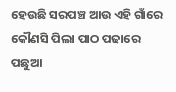ହେଉଛି ସରପଞ୍ଚ ଆଉ ଏହି ଗାଁରେ କୌଣସି ପିଲା ପାଠ ପଢାରେ ପଛୁଆ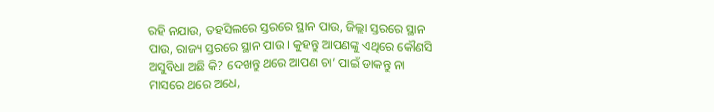ରହି ନଯାଉ, ତହସିଲରେ ସ୍ତରରେ ସ୍ଥାନ ପାଉ, ଜିଲ୍ଲା ସ୍ତରରେ ସ୍ଥାନ ପାଉ, ରାଜ୍ୟ ସ୍ତରରେ ସ୍ଥାନ ପାଉ । କୁହନ୍ତୁ ଆପଣଙ୍କୁ ଏଥିରେ କୌଣସି ଅସୁବିଧା ଅଛି କି? ଦେଖନ୍ତୁ ଥରେ ଆପଣ ଚା’ ପାଇଁ ଡାକନ୍ତୁ ନା ମାସରେ ଥରେ ଅଧେ,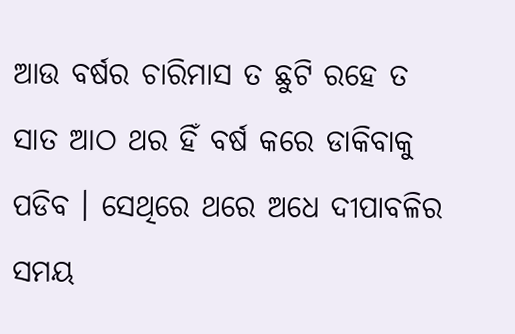ଆଉ ବର୍ଷର ଚାରିମାସ ତ ଛୁଟି ରହେ ତ ସାତ ଆଠ ଥର ହିଁ ବର୍ଷ କରେ ଡାକିବାକୁ ପଡିବ । ସେଥିରେ ଥରେ ଅଧେ ଦୀପାବଳିର ସମୟ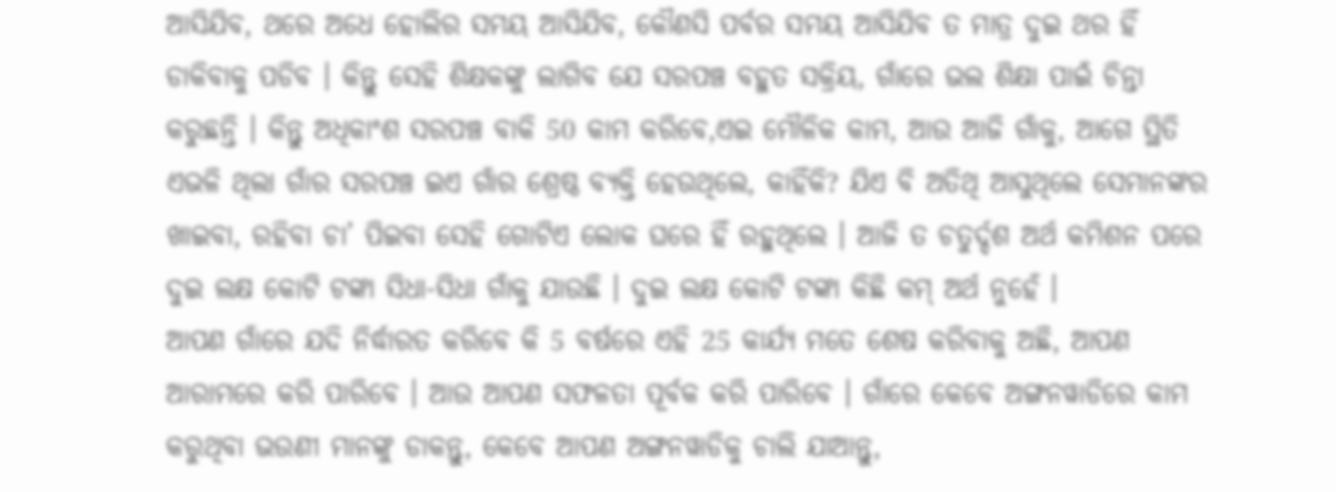ଆସିଯିବ, ଥରେ ଅଧେ ହୋଲିର ସମୟ ଆସିଯିବ, କୌଣସି ପର୍ବର ସମୟ ଆସିଯିବ ତ ମାତ୍ର ଦୁଇ ଥର ହିଁ ଡାକିବାକୁ ପଡିବ । କିନ୍ତୁ ସେହି ଶିକ୍ଷକଙ୍କୁ ଲାଗିବ ଯେ ସରପଞ୍ଚ ବହୁତ ସକ୍ରିୟ, ଗାଁରେ ଭଲ ଶିକ୍ଷା ପାଇଁ ଚିନ୍ତା କରୁଛନ୍ତି । କିନ୍ତୁ ଅଧିକାଂଶ ସରପଞ୍ଚ ବାକି 50 କାମ କରିବେ,ଏଇ ମୌଳିକ କାମ, ଆଉ ଆଜି ଗାଁକୁ, ଆଗେ ସ୍ଥିତି ଏଭଳି ଥିଲା ଗାଁର ସରପଞ୍ଚ ଇଏ ଗାଁର ଶ୍ରେଷ୍ଠ ବ୍ୟକ୍ତି ହେଉଥିଲେ, କାହିଁକି? ଯିଏ ବି ଅତିଥି ଆସୁଥିଲେ ସେମାନଙ୍କର ଖାଇବା, ରହିବା ଚା’ ପିଇବା ସେହି ଗୋଟିଏ ଲୋକ ଘରେ ହିଁ ରହୁଥିଲେ । ଆଜି ତ ଚତୁର୍ଦ୍ଦଶ ଅର୍ଥ କମିଶନ ପରେ ଦୁଇ ଲକ୍ଷ କୋଟି ଟଙ୍କା ସିଧା-ସିଧା ଗାଁକୁ ଯାଉଛି । ଦୁଇ ଲକ୍ଷ କୋଟି ଟଙ୍କା କିଛି କମ୍ ଅର୍ଥ ନୁହେଁ ।
ଆପଣ ଗାଁରେ ଯଦି ନିର୍ଦ୍ଧାରତ କରିବେ କି 5 ବର୍ଷରେ ଏହି 25 କାର୍ଯ୍ୟ ମତେ ଶେଷ କରିବାକୁ ଅଛି, ଆପଣ ଆରାମରେ କରି ପାରିବେ । ଆଉ ଆପଣ ସଫଳତା ପୂର୍ବକ କରି ପାରିବେ । ଗାଁରେ କେବେ ଅଙ୍ଗନୱାଡିରେ କାମ କରୁଥିବା ଭଉଣୀ ମାନଙ୍କୁ ଡାକନ୍ତୁ, କେବେ ଆପଣ ଅଙ୍ଗନୱାଡିକୁ ଚାଲି ଯାଆନ୍ତୁ,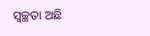ସ୍ୱଚ୍ଛତା ଅଛି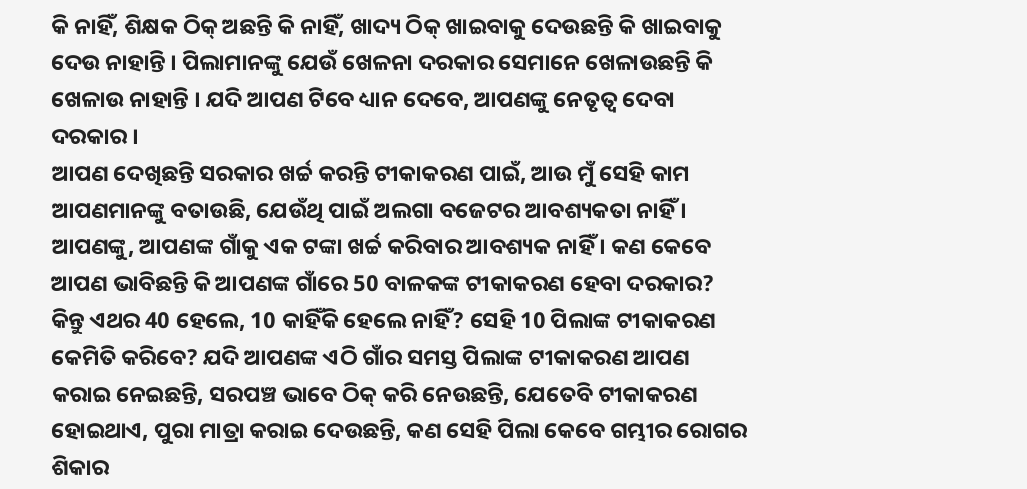କି ନାହିଁ, ଶିକ୍ଷକ ଠିକ୍ ଅଛନ୍ତି କି ନାହିଁ, ଖାଦ୍ୟ ଠିକ୍ ଖାଇବାକୁ ଦେଉଛନ୍ତି କି ଖାଇବାକୁ ଦେଉ ନାହାନ୍ତି । ପିଲାମାନଙ୍କୁ ଯେଉଁ ଖେଳନା ଦରକାର ସେମାନେ ଖେଳାଉଛନ୍ତି କି ଖେଳାଉ ନାହାନ୍ତି । ଯଦି ଆପଣ ଟିବେ ଧ୍ୟାନ ଦେବେ, ଆପଣଙ୍କୁ ନେତୃତ୍ୱ ଦେବା ଦରକାର ।
ଆପଣ ଦେଖିଛନ୍ତି ସରକାର ଖର୍ଚ୍ଚ କରନ୍ତି ଟୀକାକରଣ ପାଇଁ, ଆଉ ମୁଁ ସେହି କାମ ଆପଣମାନଙ୍କୁ ବତାଉଛି, ଯେଉଁଥି ପାଇଁ ଅଲଗା ବଜେଟର ଆବଶ୍ୟକତା ନାହିଁ । ଆପଣଙ୍କୁ, ଆପଣଙ୍କ ଗାଁକୁ ଏକ ଟଙ୍କା ଖର୍ଚ୍ଚ କରିବାର ଆବଶ୍ୟକ ନାହିଁ । କଣ କେବେ ଆପଣ ଭାବିଛନ୍ତି କି ଆପଣଙ୍କ ଗାଁରେ 50 ବାଳକଙ୍କ ଟୀକାକରଣ ହେବା ଦରକାର? କିନ୍ତୁ ଏଥର 40 ହେଲେ, 10 କାହିଁକି ହେଲେ ନାହିଁ? ସେହି 10 ପିଲାଙ୍କ ଟୀକାକରଣ କେମିତି କରିବେ? ଯଦି ଆପଣଙ୍କ ଏଠି ଗାଁର ସମସ୍ତ ପିଲାଙ୍କ ଟୀକାକରଣ ଆପଣ କରାଇ ନେଇଛନ୍ତି, ସରପଞ୍ଚ ଭାବେ ଠିକ୍ କରି ନେଉଛନ୍ତି, ଯେତେବି ଟୀକାକରଣ ହୋଇଥାଏ, ପୁରା ମାତ୍ରା କରାଇ ଦେଉଛନ୍ତି, କଣ ସେହି ପିଲା କେବେ ଗମ୍ଭୀର ରୋଗର ଶିକାର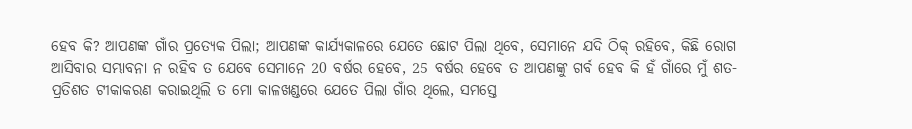ହେବ କି? ଆପଣଙ୍କ ଗାଁର ପ୍ରତ୍ୟେକ ପିଲା; ଆପଣଙ୍କ କାର୍ଯ୍ୟକାଳରେ ଯେତେ ଛୋଟ ପିଲା ଥିବେ, ସେମାନେ ଯଦି ଠିକ୍ ରହିବେ, କିଛି ରୋଗ ଆସିବାର ସମ୍ଭାବନା ନ ରହିବ ତ ଯେବେ ସେମାନେ 20 ବର୍ଷର ହେବେ, 25 ବର୍ଷର ହେବେ ତ ଆପଣଙ୍କୁ ଗର୍ବ ହେବ କି ହଁ ଗାଁରେ ମୁଁ ଶତ-ପ୍ରତିଶତ ଟୀକାକରଣ କରାଇଥିଲି ତ ମୋ କାଳଖଣ୍ଡରେ ଯେତେ ପିଲା ଗାଁର ଥିଲେ, ସମସ୍ତେ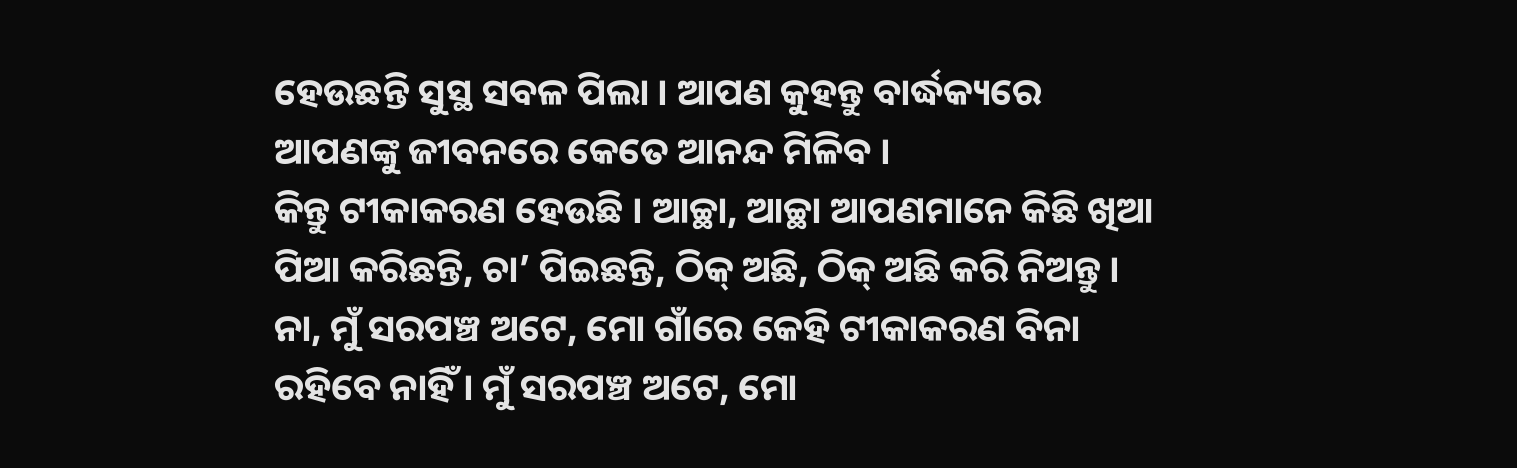ହେଉଛନ୍ତି ସୁସ୍ଥ ସବଳ ପିଲା । ଆପଣ କୁହନ୍ତୁ ବାର୍ଦ୍ଧକ୍ୟରେ ଆପଣଙ୍କୁ ଜୀବନରେ କେତେ ଆନନ୍ଦ ମିଳିବ ।
କିନ୍ତୁ ଟୀକାକରଣ ହେଉଛି । ଆଚ୍ଛା, ଆଚ୍ଛା ଆପଣମାନେ କିଛି ଖିଆ ପିଆ କରିଛନ୍ତି, ଚା’ ପିଇଛନ୍ତି, ଠିକ୍ ଅଛି, ଠିକ୍ ଅଛି କରି ନିଅନ୍ତୁ । ନା, ମୁଁ ସରପଞ୍ଚ ଅଟେ, ମୋ ଗାଁରେ କେହି ଟୀକାକରଣ ବିନା ରହିବେ ନାହିଁ । ମୁଁ ସରପଞ୍ଚ ଅଟେ, ମୋ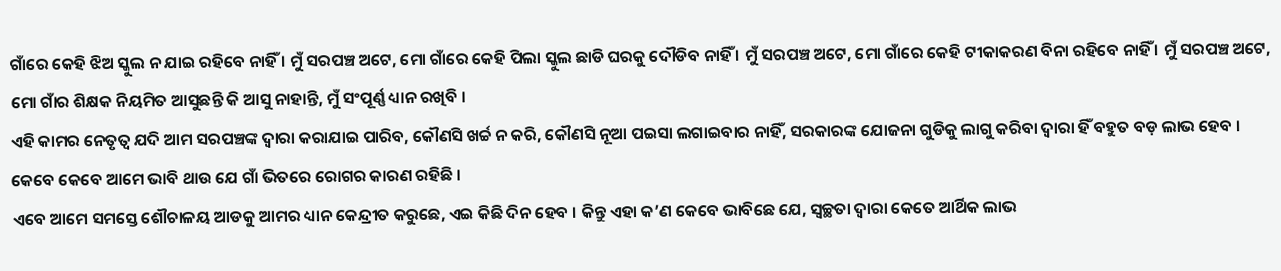ଗାଁରେ କେହି ଝିଅ ସ୍କୁଲ ନ ଯାଇ ରହିବେ ନାହିଁ । ମୁଁ ସରପଞ୍ଚ ଅଟେ, ମୋ ଗାଁରେ କେହି ପିଲା ସ୍କୁଲ ଛାଡି ଘରକୁ ଦୌଡିବ ନାହିଁ । ମୁଁ ସରପଞ୍ଚ ଅଟେ, ମୋ ଗାଁରେ କେହି ଟୀକାକରଣ ବିନା ରହିବେ ନାହିଁ । ମୁଁ ସରପଞ୍ଚ ଅଟେ, ମୋ ଗାଁର ଶିକ୍ଷକ ନିୟମିତ ଆସୁଛନ୍ତି କି ଆସୁ ନାହାନ୍ତି, ମୁଁ ସଂପୂର୍ଣ୍ଣ ଧ୍ୟାନ ରଖିବି ।
ଏହି କାମର ନେତୃତ୍ୱ ଯଦି ଆମ ସରପଞ୍ଚଙ୍କ ଦ୍ୱାରା କରାଯାଇ ପାରିବ, କୌଣସି ଖର୍ଚ୍ଚ ନ କରି, କୌଣସି ନୂଆ ପଇସା ଲଗାଇବାର ନାହିଁ, ସରକାରଙ୍କ ଯୋଜନା ଗୁଡିକୁ ଲାଗୁ କରିବା ଦ୍ୱାରା ହିଁ ବହୁତ ବଡ଼ ଲାଭ ହେବ । କେବେ କେବେ ଆମେ ଭାବି ଥାଉ ଯେ ଗାଁ ଭିତରେ ରୋଗର କାରଣ ରହିଛି ।
ଏବେ ଆମେ ସମସ୍ତେ ଶୌଚାଳୟ ଆଡକୁ ଆମର ଧ୍ୟାନ କେନ୍ଦ୍ରୀତ କରୁଛେ, ଏଇ କିଛି ଦିନ ହେବ । କିନ୍ତୁ ଏହା କ’ଣ କେବେ ଭାବିଛେ ଯେ, ସ୍ୱଚ୍ଛତା ଦ୍ୱାରା କେତେ ଆର୍ଥିକ ଲାଭ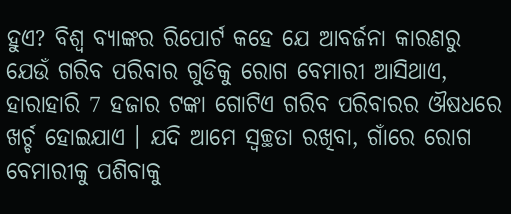ହୁଏ? ବିଶ୍ୱ ବ୍ୟାଙ୍କର ରିପୋର୍ଟ କହେ ଯେ ଆବର୍ଜନା କାରଣରୁ ଯେଉଁ ଗରିବ ପରିବାର ଗୁଡିକୁ ରୋଗ ବେମାରୀ ଆସିଥାଏ, ହାରାହାରି 7 ହଜାର ଟଙ୍କା ଗୋଟିଏ ଗରିବ ପରିବାରର ଔଷଧରେ ଖର୍ଚ୍ଚ ହୋଇଯାଏ । ଯଦି ଆମେ ସ୍ୱଚ୍ଛତା ରଖିବା, ଗାଁରେ ରୋଗ ବେମାରୀକୁ ପଶିବାକୁ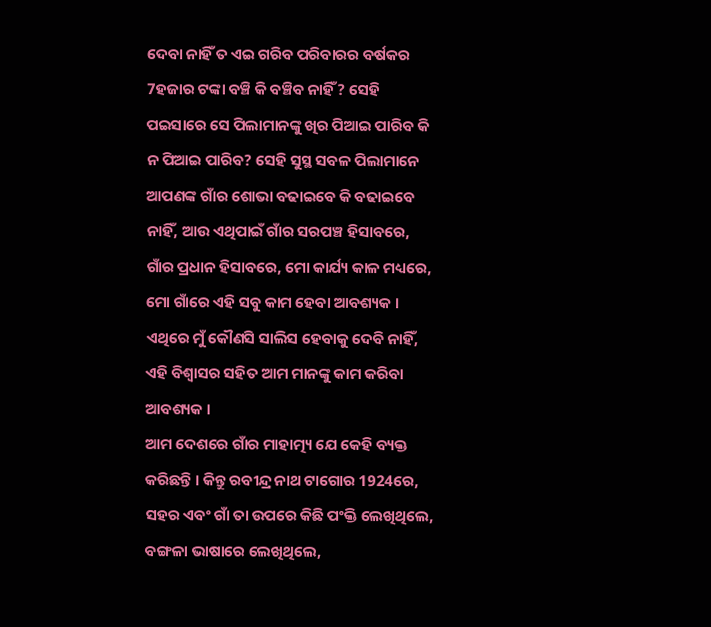ଦେବା ନାହିଁ ତ ଏଇ ଗରିବ ପରିବାରର ବର୍ଷକର 7ହଜାର ଟଙ୍କା ବଞ୍ଚି କି ବଞ୍ଚିବ ନାହିଁ? ସେହି ପଇସାରେ ସେ ପିଲାମାନଙ୍କୁ ଖିର ପିଆଇ ପାରିବ କି ନ ପିଆଇ ପାରିବ? ସେହି ସୁସ୍ଥ ସବଳ ପିଲାମାନେ ଆପଣଙ୍କ ଗାଁର ଶୋଭା ବଢାଇବେ କି ବଢାଇବେ ନାହିଁ, ଆଉ ଏଥିପାଇଁ ଗାଁର ସରପଞ୍ଚ ହିସାବରେ, ଗାଁର ପ୍ରଧାନ ହିସାବରେ, ମୋ କାର୍ଯ୍ୟ କାଳ ମଧ୍ୟରେ, ମୋ ଗାଁରେ ଏହି ସବୁ କାମ ହେବା ଆବଶ୍ୟକ । ଏଥିରେ ମୁଁ କୌଣସି ସାଲିସ ହେବାକୁ ଦେବି ନାହିଁ, ଏହି ବିଶ୍ୱାସର ସହିତ ଆମ ମାନଙ୍କୁ କାମ କରିବା ଆବଶ୍ୟକ ।
ଆମ ଦେଶରେ ଗାଁର ମାହାତ୍ମ୍ୟ ଯେ କେହି ବ୍ୟକ୍ତ କରିଛନ୍ତି । କିନ୍ତୁ ରବୀନ୍ଦ୍ର ନାଥ ଟାଗୋର 1924ରେ, ସହର ଏବଂ ଗାଁ ତା ଉପରେ କିଛି ପଂକ୍ତି ଲେଖିଥିଲେ, ବଙ୍ଗଳା ଭାଷାରେ ଲେଖିଥିଲେ,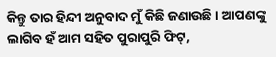କିନ୍ତୁ ତାର ହିନ୍ଦୀ ଅନୁବାଦ ମୁଁ କିଛି ଜଣାଉଛି । ଆପଣଙ୍କୁ ଲାଗିବ ହଁ ଆମ ସହିତ ପୁରାପୁରି ଫିଟ୍,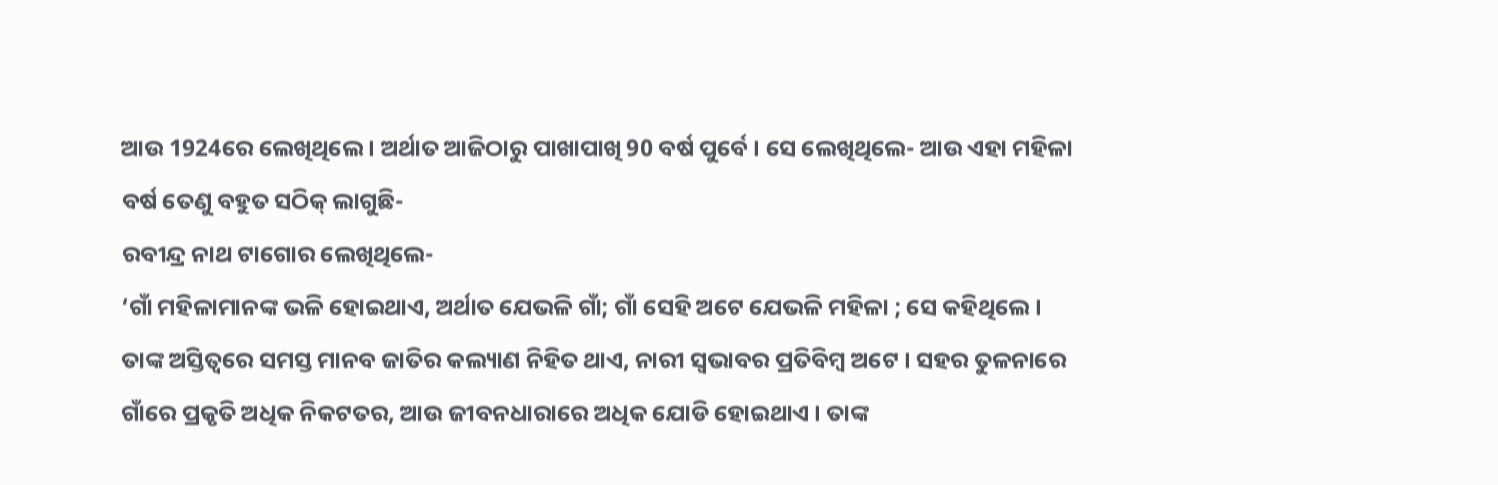ଆଉ 1924ରେ ଲେଖିଥିଲେ । ଅର୍ଥାତ ଆଜିଠାରୁ ପାଖାପାଖି 90 ବର୍ଷ ପୁର୍ବେ । ସେ ଲେଖିଥିଲେ- ଆଉ ଏହା ମହିଳା ବର୍ଷ ତେଣୁ ବହୁତ ସଠିକ୍ ଲାଗୁଛି-
ରବୀନ୍ଦ୍ର ନାଥ ଟାଗୋର ଲେଖିଥିଲେ-
‘ଗାଁ ମହିଳାମାନଙ୍କ ଭଳି ହୋଇଥାଏ, ଅର୍ଥାତ ଯେଭଳି ଗାଁ; ଗାଁ ସେହି ଅଟେ ଯେଭଳି ମହିଳା ; ସେ କହିଥିଲେ । ତାଙ୍କ ଅସ୍ତିତ୍ୱରେ ସମସ୍ତ ମାନବ ଜାତିର କଲ୍ୟାଣ ନିହିତ ଥାଏ, ନାରୀ ସ୍ୱଭାବର ପ୍ରତିବିମ୍ବ ଅଟେ । ସହର ତୁଳନାରେ ଗାଁରେ ପ୍ରକୃତି ଅଧିକ ନିକଟତର, ଆଉ ଜୀବନଧାରାରେ ଅଧିକ ଯୋଡି ହୋଇଥାଏ । ତାଙ୍କ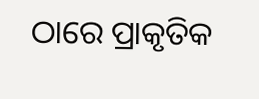ଠାରେ ପ୍ରାକୃତିକ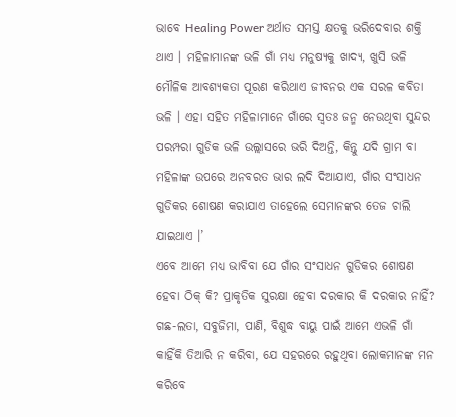ଭାବେ Healing Power ଅର୍ଥାତ ସମସ୍ତ କ୍ଷତକୁ ଭରିଦେବାର ଶକ୍ତି ଥାଏ । ମହିଳାମାନଙ୍କ ଭଳି ଗାଁ ମଧ୍ୟ ମନୁଷ୍ୟକୁ ଖାଦ୍ୟ, ଖୁସି ଭଳି ମୌଳିକ ଆବଶ୍ୟକତା ପୂରଣ କରିଥାଏ ଜୀବନର ଏକ ସରଳ କବିତା ଭଳି । ଏହା ସହିତ ମହିଳାମାନେ ଗାଁରେ ସ୍ୱତଃ ଜନ୍ମ ନେଉଥିବା ସୁନ୍ଦର ପରମ୍ପରା ଗୁଡିକ ଭଳି ଉଲ୍ଲାସରେ ଭରି ଦିଅନ୍ତି, କିନ୍ତୁ ଯଦି ଗ୍ରାମ ବା ମହିଳାଙ୍କ ଉପରେ ଅନବରତ ଭାର ଲଦି ଦିଆଯାଏ, ଗାଁର ସଂସାଧନ ଗୁଡିକର ଶୋଷଣ କରାଯାଏ ତାହେଲେ ସେମାନଙ୍କର ତେଜ ଚାଲି ଯାଇଥାଏ ।’
ଏବେ ଆମେ ମଧ୍ୟ ଭାବିବା ଯେ ଗାଁର ସଂସାଧନ ଗୁଡିକର ଶୋଷଣ ହେବା ଠିକ୍ କି? ପ୍ରାକୃତିକ ସୁରକ୍ଷା ହେବା ଦରକାର କି ଦରକାର ନାହିଁ? ଗଛ-ଲତା, ସବୁଜିମା, ପାଣି, ବିଶୁଦ୍ଧ ବାୟୁ ପାଇଁ ଆମେ ଏଭଳି ଗାଁ କାହିଁକି ତିଆରି ନ କରିବା, ଯେ ସହରରେ ରହୁଥିବା ଲୋକମାନଙ୍କ ମନ କରିବେ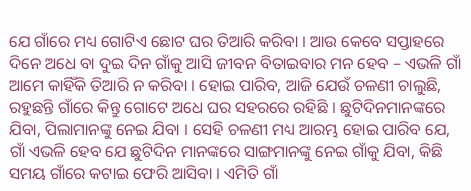ଯେ ଗାଁରେ ମଧ୍ୟ ଗୋଟିଏ ଛୋଟ ଘର ତିଆରି କରିବା । ଆଉ କେବେ ସପ୍ତାହରେ ଦିନେ ଅଧେ ବା ଦୁଇ ଦିନ ଗାଁକୁ ଆସି ଜୀବନ ବିତାଇବାର ମନ ହେବ – ଏଭଳି ଗାଁ ଆମେ କାହିଁକି ତିଆରି ନ କରିବା । ହୋଇ ପାରିବ, ଆଜି ଯେଉଁ ଚଳଣୀ ଚାଲୁଛି, ରହୁଛନ୍ତି ଗାଁରେ କିନ୍ତୁ ଗୋଟେ ଅଧେ ଘର ସହରରେ ରହିଛି । ଛୁଟିଦିନମାନଙ୍କରେ ଯିବା, ପିଲାମାନଙ୍କୁ ନେଇ ଯିବା । ସେହି ଚଳଣୀ ମଧ୍ୟ ଆରମ୍ଭ ହୋଇ ପାରିବ ଯେ, ଗାଁ ଏଭଳି ହେବ ଯେ ଛୁଟିଦିନ ମାନଙ୍କରେ ସାଙ୍ଗମାନଙ୍କୁ ନେଇ ଗାଁକୁ ଯିବା, କିଛି ସମୟ ଗାଁରେ କଟାଇ ଫେରି ଆସିବା । ଏମିତି ଗାଁ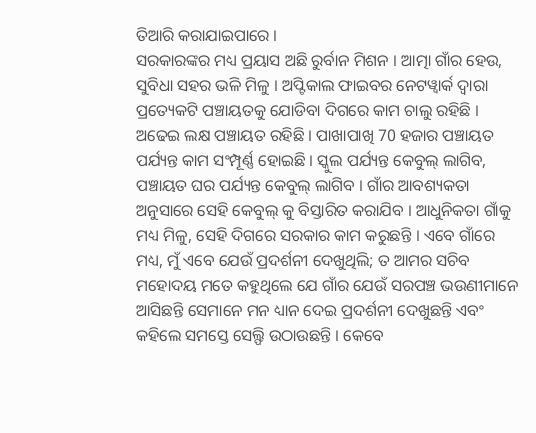ତିଆରି କରାଯାଇପାରେ ।
ସରକାରଙ୍କର ମଧ୍ୟ ପ୍ରୟାସ ଅଛି ରୁର୍ବାନ ମିଶନ । ଆତ୍ମା ଗାଁର ହେଉ, ସୁବିଧା ସହର ଭଳି ମିଳୁ । ଅପ୍ଟିକାଲ ଫାଇବର ନେଟୱ୍ୱାର୍କ ଦ୍ୱାରା ପ୍ରତ୍ୟେକଟି ପଞ୍ଚାୟତକୁ ଯୋଡିବା ଦିଗରେ କାମ ଚାଲୁ ରହିଛି । ଅଢେଇ ଲକ୍ଷ ପଞ୍ଚାୟତ ରହିଛି । ପାଖାପାଖି 70 ହଜାର ପଞ୍ଚାୟତ ପର୍ଯ୍ୟନ୍ତ କାମ ସଂମ୍ପୂର୍ଣ୍ଣ ହୋଇଛି । ସ୍କୁଲ ପର୍ଯ୍ୟନ୍ତ କେବୁଲ୍ ଲାଗିବ, ପଞ୍ଚାୟତ ଘର ପର୍ଯ୍ୟନ୍ତ କେବୁଲ୍ ଲାଗିବ । ଗାଁର ଆବଶ୍ୟକତା ଅନୁସାରେ ସେହି କେବୁଲ୍ କୁ ବିସ୍ତାରିତ କରାଯିବ । ଆଧୁନିକତା ଗାଁକୁ ମଧ୍ୟ ମିଳୁ, ସେହି ଦିଗରେ ସରକାର କାମ କରୁଛନ୍ତି । ଏବେ ଗାଁରେ ମଧ୍ୟ, ମୁଁ ଏବେ ଯେଉଁ ପ୍ରଦର୍ଶନୀ ଦେଖୁଥିଲି; ତ ଆମର ସଚିବ ମହୋଦୟ ମତେ କହୁଥିଲେ ଯେ ଗାଁର ଯେଉଁ ସରପଞ୍ଚ ଭଉଣୀମାନେ ଆସିଛନ୍ତି ସେମାନେ ମନ ଧ୍ୟାନ ଦେଇ ପ୍ରଦର୍ଶନୀ ଦେଖୁଛନ୍ତି ଏବଂ କହିଲେ ସମସ୍ତେ ସେଲ୍ଫି ଉଠାଉଛନ୍ତି । କେବେ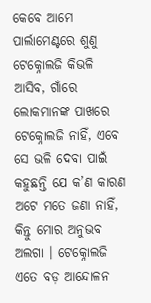କେବେ ଆମେ ପାର୍ଲାମେଣ୍ଟରେ ଶୁଣୁ ଟେକ୍ନୋଲଜି କିଭଳି ଆସିବ, ଗାଁରେ ଲୋକମାନଙ୍କ ପାଖରେ ଟେକ୍ନୋଲଜି ନାହିଁ, ଏବେ ସେ ଭଳି ଦେବା ପାଇଁ କହୁଛନ୍ତି ଯେ କ’ଣ କାରଣ ଅଟେ ମତେ ଜଣା ନାହିଁ, କିନ୍ତୁ ମୋର ଅନୁଭବ ଅଲଗା । ଟେକ୍ନୋଲଜି ଏତେ ବଡ଼ ଆନ୍ଦୋଳନ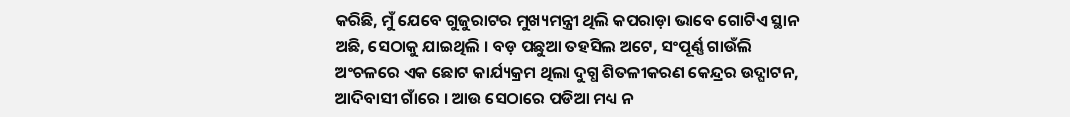କରିଛି, ମୁଁ ଯେବେ ଗୁଜୁରାଟର ମୁଖ୍ୟମନ୍ତ୍ରୀ ଥିଲି କପରାଡ଼ା ଭାବେ ଗୋଟିଏ ସ୍ଥାନ ଅଛି, ସେଠାକୁ ଯାଇଥିଲି । ବଡ଼ ପଛୁଆ ତହସିଲ ଅଟେ, ସଂପୂର୍ଣ୍ଣ ଗାଉଁଲି ଅଂଚଳରେ ଏକ ଛୋଟ କାର୍ଯ୍ୟକ୍ରମ ଥିଲା ଦୁଗ୍ଧ ଶିତଳୀକରଣ କେନ୍ଦ୍ରର ଉଦ୍ଘାଟନ, ଆଦିବାସୀ ଗାଁରେ । ଆଉ ସେଠାରେ ପଡିଆ ମଧ୍ୟ ନ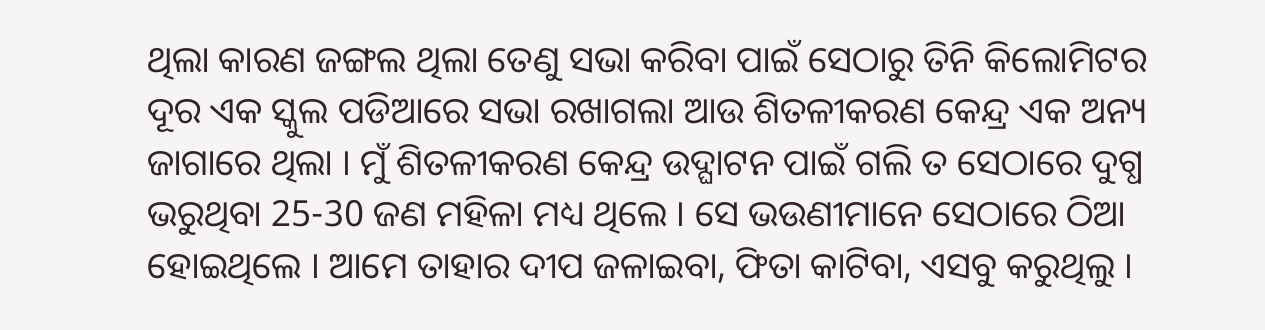ଥିଲା କାରଣ ଜଙ୍ଗଲ ଥିଲା ତେଣୁ ସଭା କରିବା ପାଇଁ ସେଠାରୁ ତିନି କିଲୋମିଟର ଦୂର ଏକ ସ୍କୁଲ ପଡିଆରେ ସଭା ରଖାଗଲା ଆଉ ଶିତଳୀକରଣ କେନ୍ଦ୍ର ଏକ ଅନ୍ୟ ଜାଗାରେ ଥିଲା । ମୁଁ ଶିତଳୀକରଣ କେନ୍ଦ୍ର ଉଦ୍ଘାଟନ ପାଇଁ ଗଲି ତ ସେଠାରେ ଦୁଗ୍ଧ ଭରୁଥିବା 25-30 ଜଣ ମହିଳା ମଧ୍ୟ ଥିଲେ । ସେ ଭଉଣୀମାନେ ସେଠାରେ ଠିଆ ହୋଇଥିଲେ । ଆମେ ତାହାର ଦୀପ ଜଳାଇବା, ଫିତା କାଟିବା, ଏସବୁ କରୁଥିଲୁ ।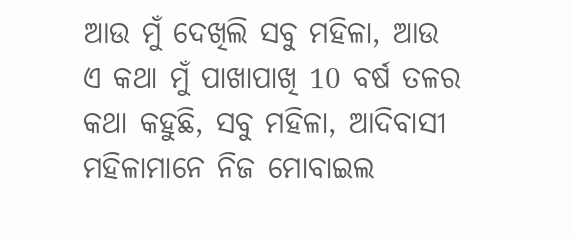ଆଉ ମୁଁ ଦେଖିଲି ସବୁ ମହିଳା, ଆଉ ଏ କଥା ମୁଁ ପାଖାପାଖି 10 ବର୍ଷ ତଳର କଥା କହୁଛି, ସବୁ ମହିଳା, ଆଦିବାସୀ ମହିଳାମାନେ ନିଜ ମୋବାଇଲ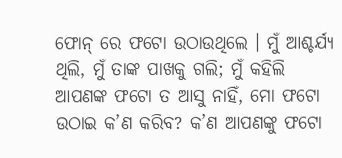ଫୋନ୍ ରେ ଫଟୋ ଉଠାଉଥିଲେ । ମୁଁ ଆଶ୍ଚର୍ଯ୍ୟ ଥିଲି, ମୁଁ ତାଙ୍କ ପାଖକୁ ଗଲି; ମୁଁ କହିଲି ଆପଣଙ୍କ ଫଟୋ ତ ଆସୁ ନାହିଁ, ମୋ ଫଟୋ ଉଠାଇ କ’ଣ କରିବ? କ’ଣ ଆପଣଙ୍କୁ ଫଟୋ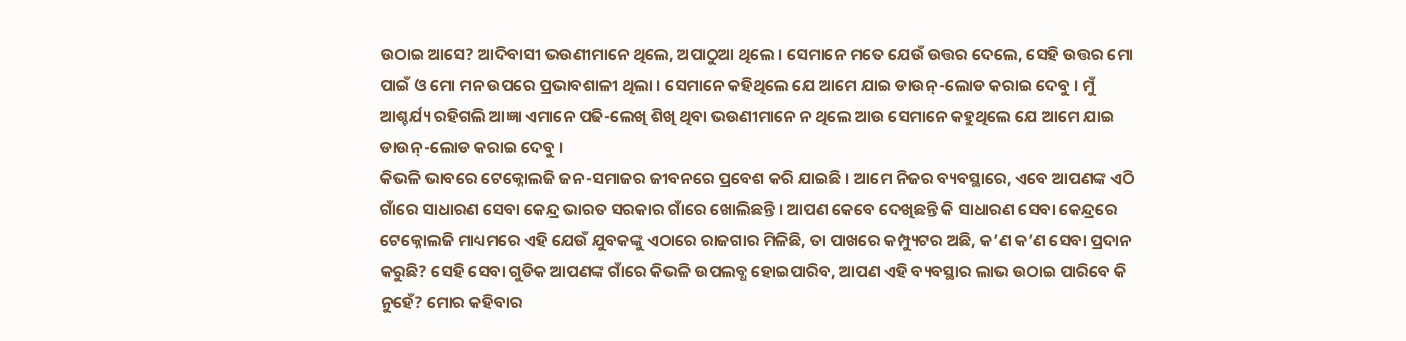ଉଠାଇ ଆସେ? ଆଦିବାସୀ ଭଉଣୀମାନେ ଥିଲେ, ଅପାଠୁଆ ଥିଲେ । ସେମାନେ ମତେ ଯେଉଁ ଉତ୍ତର ଦେଲେ, ସେହି ଉତ୍ତର ମୋ ପାଇଁ ଓ ମୋ ମନ ଉପରେ ପ୍ରଭାବଶାଳୀ ଥିଲା । ସେମାନେ କହିଥିଲେ ଯେ ଆମେ ଯାଇ ଡାଉନ୍-ଲୋଡ କରାଇ ଦେବୁ । ମୁଁ ଆଶ୍ଚର୍ଯ୍ୟ ରହିଗଲି ଆଜ୍ଞା ଏମାନେ ପଢି-ଲେଖି ଶିଖି ଥିବା ଭଉଣୀମାନେ ନ ଥିଲେ ଆଉ ସେମାନେ କହୁଥିଲେ ଯେ ଆମେ ଯାଇ ଡାଉନ୍-ଲୋଡ କରାଇ ଦେବୁ ।
କିଭଳି ଭାବରେ ଟେକ୍ନୋଲଜି ଜନ-ସମାଜର ଜୀବନରେ ପ୍ରବେଶ କରି ଯାଇଛି । ଆମେ ନିଜର ବ୍ୟବସ୍ଥାରେ, ଏବେ ଆପଣଙ୍କ ଏଠି ଗାଁରେ ସାଧାରଣ ସେବା କେନ୍ଦ୍ର ଭାରତ ସରକାର ଗାଁରେ ଖୋଲିଛନ୍ତି । ଆପଣ କେବେ ଦେଖିଛନ୍ତି କି ସାଧାରଣ ସେବା କେନ୍ଦ୍ରରେ ଟେକ୍ନୋଲଜି ମାଧ୍ୟମରେ ଏହି ଯେଉଁ ଯୁବକଙ୍କୁ ଏଠାରେ ରାଜଗାର ମିଳିଛି, ତା ପାଖରେ କମ୍ପ୍ୟୁଟର ଅଛି, କ’ଣ କ’ଣ ସେବା ପ୍ରଦାନ କରୁଛି? ସେହି ସେବା ଗୁଡିକ ଆପଣଙ୍କ ଗାଁରେ କିଭଳି ଉପଲବ୍ଧ ହୋଇପାରିବ, ଆପଣ ଏହି ବ୍ୟବସ୍ଥାର ଲାଭ ଉଠାଇ ପାରିବେ କି ନୁହେଁ? ମୋର କହିବାର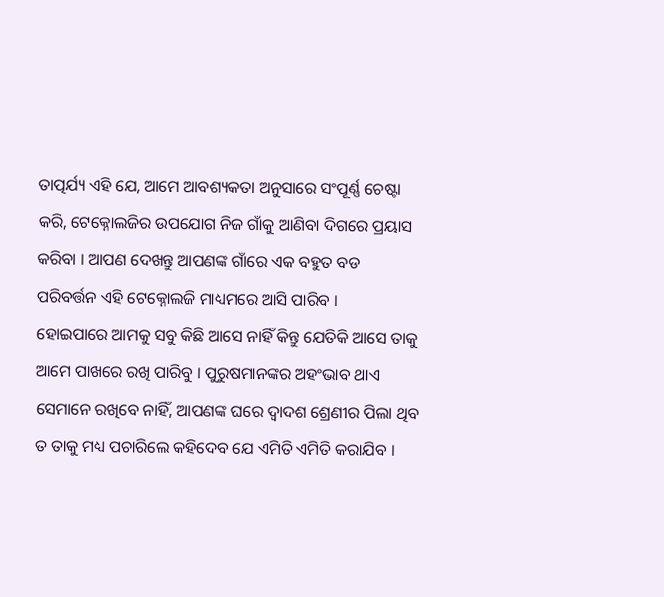ତାତ୍ପର୍ଯ୍ୟ ଏହି ଯେ, ଆମେ ଆବଶ୍ୟକତା ଅନୁସାରେ ସଂପୂର୍ଣ୍ଣ ଚେଷ୍ଟା କରି, ଟେକ୍ନୋଲଜିର ଉପଯୋଗ ନିଜ ଗାଁକୁ ଆଣିବା ଦିଗରେ ପ୍ରୟାସ କରିବା । ଆପଣ ଦେଖନ୍ତୁ ଆପଣଙ୍କ ଗାଁରେ ଏକ ବହୁତ ବଡ ପରିବର୍ତ୍ତନ ଏହି ଟେକ୍ନୋଲଜି ମାଧ୍ୟମରେ ଆସି ପାରିବ ।
ହୋଇପାରେ ଆମକୁ ସବୁ କିଛି ଆସେ ନାହିଁ କିନ୍ତୁ ଯେତିକି ଆସେ ତାକୁ ଆମେ ପାଖରେ ରଖି ପାରିବୁ । ପୁରୁଷମାନଙ୍କର ଅହଂଭାବ ଥାଏ ସେମାନେ ରଖିବେ ନାହିଁ, ଆପଣଙ୍କ ଘରେ ଦ୍ୱାଦଶ ଶ୍ରେଣୀର ପିଲା ଥିବ ତ ତାକୁ ମଧ୍ୟ ପଚାରିଲେ କହିଦେବ ଯେ ଏମିତି ଏମିତି କରାଯିବ ।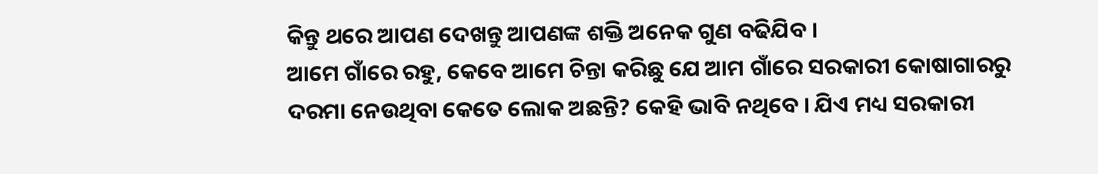କିନ୍ତୁ ଥରେ ଆପଣ ଦେଖନ୍ତୁ ଆପଣଙ୍କ ଶକ୍ତି ଅନେକ ଗୁଣ ବଢିଯିବ ।
ଆମେ ଗାଁରେ ରହୁ, କେବେ ଆମେ ଚିନ୍ତା କରିଛୁ ଯେ ଆମ ଗାଁରେ ସରକାରୀ କୋଷାଗାରରୁ ଦରମା ନେଉଥିବା କେତେ ଲୋକ ଅଛନ୍ତି? କେହି ଭାବି ନଥିବେ । ଯିଏ ମଧ୍ୟ ସରକାରୀ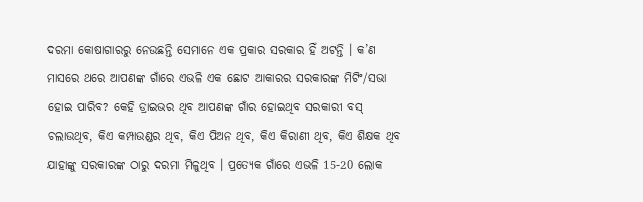ଦରମା କୋଷାଗାରରୁ ନେଉଛନ୍ତି ସେମାନେ ଏକ ପ୍ରକାର ସରକାର ହିଁ ଅଟନ୍ତି । କ’ଣ ମାସରେ ଥରେ ଆପଣଙ୍କ ଗାଁରେ ଏଭଳି ଏକ ଛୋଟ ଆକାରର ସରକାରଙ୍କ ମିଟିଂ/ସଭା ହୋଇ ପାରିବ? କେହି ଡ୍ରାଇଭର ଥିବ ଆପଣଙ୍କ ଗାଁର ହୋଇଥିବ ସରକାରୀ ବସ୍ ଚଲାଉଥିବ, କିଏ କମ୍ପାଉଣ୍ଡର ଥିବ, କିଏ ପିଅନ ଥିବ, କିଏ କିରାଣୀ ଥିବ, କିଏ ଶିକ୍ଷକ ଥିବ ଯାହାଙ୍କୁ ସରକାରଙ୍କ ଠାରୁ ଦରମା ମିଳୁଥିବ । ପ୍ରତ୍ୟେକ ଗାଁରେ ଏଭଳି 15-20 ଲୋକ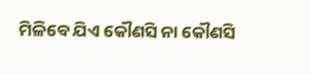ମିଳିବେ ଯିଏ କୌଣସି ନା କୌଣସି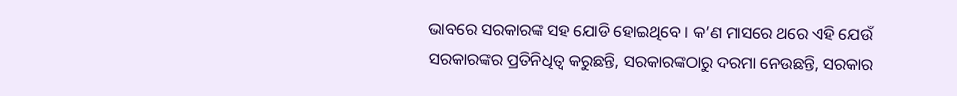ଭାବରେ ସରକାରଙ୍କ ସହ ଯୋଡି ହୋଇଥିବେ । କ’ଣ ମାସରେ ଥରେ ଏହି ଯେଉଁ ସରକାରଙ୍କର ପ୍ରତିନିଧିତ୍ୱ କରୁଛନ୍ତି, ସରକାରଙ୍କଠାରୁ ଦରମା ନେଉଛନ୍ତି, ସରକାର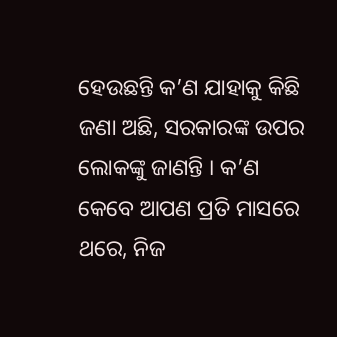ହେଉଛନ୍ତି କ’ଣ ଯାହାକୁ କିଛି ଜଣା ଅଛି, ସରକାରଙ୍କ ଉପର ଲୋକଙ୍କୁ ଜାଣନ୍ତି । କ’ଣ କେବେ ଆପଣ ପ୍ରତି ମାସରେ ଥରେ, ନିଜ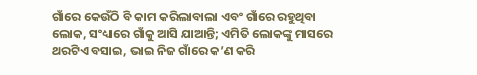ଗାଁରେ କେଉଁଠି ବି କାମ କରିଲାବାଲା ଏବଂ ଗାଁରେ ରହୁଥିବା ଲୋକ, ସଂଧ୍ୟାରେ ଗାଁକୁ ଆସି ଯାଆନ୍ତି; ଏମିତି ଲୋକଙ୍କୁ ମାସରେ ଥରଟିଏ ବସାଇ, ଭାଇ ନିଜ ଗାଁରେ କ’ଣ କରି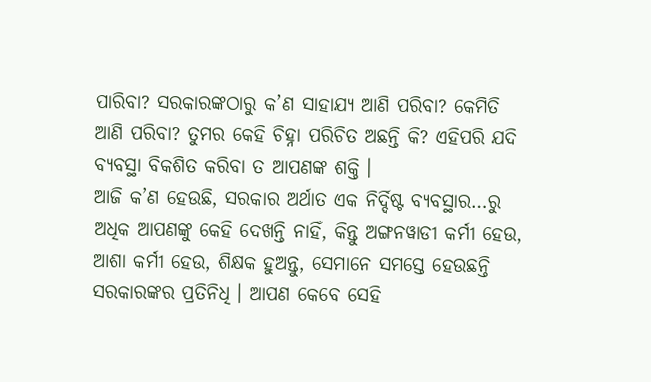ପାରିବା? ସରକାରଙ୍କଠାରୁ କ’ଣ ସାହାଯ୍ୟ ଆଣି ପରିବା? କେମିତି ଆଣି ପରିବା? ତୁମର କେହି ଚିହ୍ନା ପରିଚିତ ଅଛନ୍ତି କି? ଏହିପରି ଯଦି ବ୍ୟବସ୍ଥା ବିକଶିତ କରିବା ତ ଆପଣଙ୍କ ଶକ୍ତି ।
ଆଜି କ’ଣ ହେଉଛି, ସରକାର ଅର୍ଥାତ ଏକ ନିର୍ଦ୍ଦିଷ୍ଟ ବ୍ୟବସ୍ଥାର…ରୁ ଅଧିକ ଆପଣଙ୍କୁ କେହି ଦେଖନ୍ତି ନାହିଁ, କିନ୍ତୁ ଅଙ୍ଗନୱାଡୀ କର୍ମୀ ହେଉ, ଆଶା କର୍ମୀ ହେଉ, ଶିକ୍ଷକ ହୁଅନ୍ତୁ, ସେମାନେ ସମସ୍ତେ ହେଉଛନ୍ତି ସରକାରଙ୍କର ପ୍ରତିନିଧି । ଆପଣ କେବେ ସେହି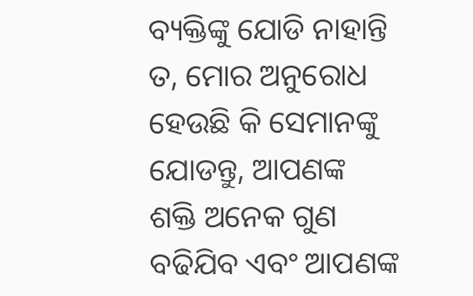ବ୍ୟକ୍ତିଙ୍କୁ ଯୋଡି ନାହାନ୍ତି ତ, ମୋର ଅନୁରୋଧ ହେଉଛି କି ସେମାନଙ୍କୁ ଯୋଡନ୍ତୁ, ଆପଣଙ୍କ ଶକ୍ତି ଅନେକ ଗୁଣ ବଢିଯିବ ଏବଂ ଆପଣଙ୍କ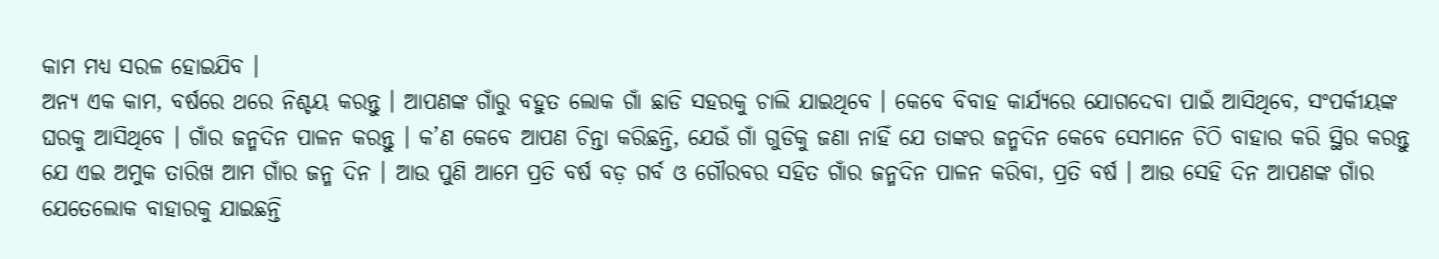କାମ ମଧ୍ୟ ସରଳ ହୋଇଯିବ ।
ଅନ୍ୟ ଏକ କାମ, ବର୍ଷରେ ଥରେ ନିଶ୍ଚୟ କରନ୍ତୁ । ଆପଣଙ୍କ ଗାଁରୁ ବହୁତ ଲୋକ ଗାଁ ଛାଡି ସହରକୁ ଚାଲି ଯାଇଥିବେ । କେବେ ବିବାହ କାର୍ଯ୍ୟରେ ଯୋଗଦେବା ପାଇଁ ଆସିଥିବେ, ସଂପର୍କୀୟଙ୍କ ଘରକୁ ଆସିଥିବେ । ଗାଁର ଜନ୍ମଦିନ ପାଳନ କରନ୍ତୁ । କ’ଣ କେବେ ଆପଣ ଚିନ୍ତା କରିଛନ୍ତି, ଯେଉଁ ଗାଁ ଗୁଡିକୁ ଜଣା ନାହିଁ ଯେ ତାଙ୍କର ଜନ୍ମଦିନ କେବେ ସେମାନେ ଚିଠି ବାହାର କରି ସ୍ଥିର କରନ୍ତୁ ଯେ ଏଇ ଅମୁକ ତାରିଖ ଆମ ଗାଁର ଜନ୍ମ ଦିନ । ଆଉ ପୁଣି ଆମେ ପ୍ରତି ବର୍ଷ ବଡ଼ ଗର୍ବ ଓ ଗୌରବର ସହିତ ଗାଁର ଜନ୍ମଦିନ ପାଳନ କରିବା, ପ୍ରତି ବର୍ଷ । ଆଉ ସେହି ଦିନ ଆପଣଙ୍କ ଗାଁର ଯେତେଲୋକ ବାହାରକୁ ଯାଇଛନ୍ତି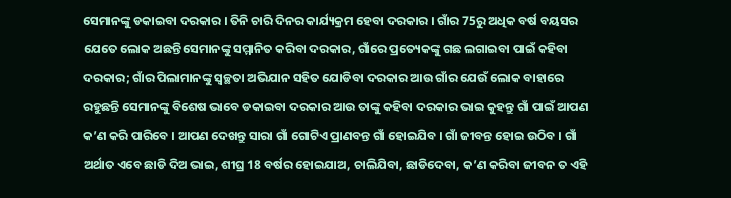ସେମାନଙ୍କୁ ଡକାଇବା ଦରକାର । ତିନି ଚାରି ଦିନର କାର୍ଯ୍ୟକ୍ରମ ହେବା ଦରକାର । ଗାଁର 75ରୁ ଅଧିକ ବର୍ଷ ବୟସର ଯେତେ ଲୋକ ଅଛନ୍ତି ସେମାନଙ୍କୁ ସମ୍ମାନିତ କରିବା ଦରକାର, ଗାଁରେ ପ୍ରତ୍ୟେକଙ୍କୁ ଗଛ ଲଗାଇବା ପାଇଁ କହିବା ଦରକାର; ଗାଁର ପିଲାମାନଙ୍କୁ ସ୍ୱଚ୍ଛତା ଅଭିଯାନ ସହିତ ଯୋଡିବା ଦରକାର ଆଉ ଗାଁର ଯେଉଁ ଲୋକ ବାହାରେ ରହୁଛନ୍ତି ସେମାନଙ୍କୁ ବିଶେଷ ଭାବେ ଡକାଇବା ଦରକାର ଆଉ ତାଙ୍କୁ କହିବା ଦରକାର ଭାଇ କୁହନ୍ତୁ ଗାଁ ପାଇଁ ଆପଣ କ’ଣ କରି ପାରିବେ । ଆପଣ ଦେଖନ୍ତୁ ସାରା ଗାଁ ଗୋଟିଏ ପ୍ରାଣବନ୍ତ ଗାଁ ହୋଇଯିବ । ଗାଁ ଜୀବନ୍ତ ହୋଇ ଉଠିବ । ଗାଁ ଅର୍ଥାତ ଏବେ ଛାଡି ଦିଅ ଭାଇ, ଶୀଘ୍ର 18 ବର୍ଷର ହୋଇଯାଅ, ଚାଲିଯିବା, ଛାଡିଦେବା, କ’ଣ କରିବା ଜୀବନ ତ ଏହି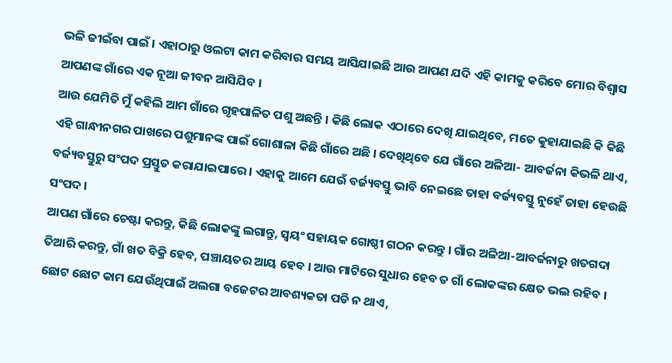ଭଳି ଜୀଇଁବା ପାଇଁ । ଏହାଠାରୁ ଓଲଟା କାମ କରିବାର ସମୟ ଆସିଯାଇଛି ଆଉ ଆପଣ ଯଦି ଏହି କାମକୁ କରିବେ ମୋର ବିଶ୍ୱାସ ଆପଣଙ୍କ ଗାଁରେ ଏକ ନୂଆ ଜୀବନ ଆସିଯିବ ।
ଆଉ ଯେମିତି ମୁଁ କହିଲି ଆମ ଗାଁରେ ଗୃହପାଳିତ ପଶୁ ଅଛନ୍ତି । କିଛି ଲୋକ ଏଠାରେ ଦେଖି ଯାଇଥିବେ, ମତେ କୁହାଯାଇଛି କି କିଛି ଏହି ଗାନ୍ଧୀନଗର ପାଖରେ ପଶୁମାନଙ୍କ ପାଇଁ ଗୋଶାଳା କିଛି ଗାଁରେ ଅଛି । ଦେଖିଥିବେ ଯେ ଗାଁରେ ଅଳିଆ- ଆବର୍ଜନା କିଭଳି ଥାଏ, ବର୍ଜ୍ୟବସ୍ତୁରୁ ସଂପଦ ପ୍ରସ୍ତୁତ କରାଯାଇପାରେ । ଏହାକୁ ଆମେ ଯେଉଁ ବର୍ଜ୍ୟବସ୍ତୁ ଭାବି ନେଇଛେ ତାହା ବର୍ଜ୍ୟବସ୍ତୁ ନୁହେଁ ତାହା ହେଉଛି ସଂପଦ ।
ଆପଣ ଗାଁରେ ଚେଷ୍ଟା କରନ୍ତୁ, କିଛି ଲୋକଙ୍କୁ ଲଗାନ୍ତୁ, ସ୍ୱୟଂ ସହାୟକ ଗୋଷ୍ଠୀ ଗଠନ କରନ୍ତୁ । ଗାଁର ଅଳିଆ-ଆବର୍ଜନାରୁ ଖତଗଦା ତିଆରି କରନ୍ତୁ, ଗାଁ ଖତ ବିକ୍ରି ହେବ, ପଞ୍ଚାୟତର ଆୟ ହେବ । ଆଉ ମାଟିରେ ସୁଧାର ହେବ ତ ଗାଁ ଲୋକଙ୍କର କ୍ଷେତ ଭଲ ରହିବ । ଛୋଟ ଛୋଟ କାମ ଯେଉଁଥିପାଇଁ ଅଲଗା ବଜେଟର ଆବଶ୍ୟକତା ପଡି ନ ଥାଏ,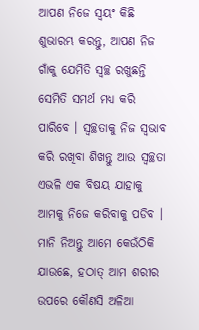ଆପଣ ନିଜେ ସ୍ୱୟଂ କିଛି ଶୁଭାରମ୍ଭ କରନ୍ତୁ, ଆପଣ ନିଜ ଗାଁକୁ ଯେମିତି ସ୍ୱଚ୍ଛ ରଖୁଛନ୍ତି ସେମିତି ସମର୍ଥ ମଧ୍ୟ କରି ପାରିବେ । ସ୍ୱଚ୍ଛତାକୁ ନିଜ ସ୍ୱଭାବ କରି ରଖିବା ଶିଖନ୍ତୁ ଆଉ ସ୍ୱଚ୍ଛତା ଏଭଳି ଏକ ବିଷୟ ଯାହାକୁ ଆମକୁ ନିଜେ କରିବାକୁ ପଡିବ । ମାନି ନିଅନ୍ତୁ ଆମେ କେଉଁଠିକି ଯାଉଛେ, ହଠାତ୍ ଆମ ଶରୀର ଉପରେ କୌଣସି ଅଳିଆ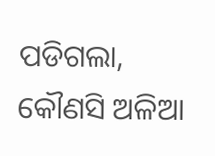ପଡିଗଲା, କୌଣସି ଅଳିଆ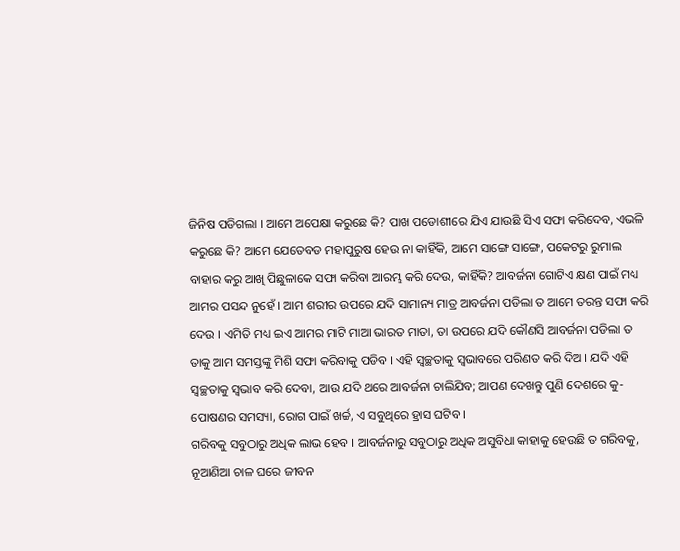ଜିନିଷ ପଡିଗଲା । ଆମେ ଅପେକ୍ଷା କରୁଛେ କି? ପାଖ ପଡୋଶୀରେ ଯିଏ ଯାଉଛି ସିଏ ସଫା କରିଦେବ, ଏଭଳି କରୁଛେ କି? ଆମେ ଯେତେବଡ ମହାପୁରୁଷ ହେଉ ନା କାହିଁକି, ଆମେ ସାଙ୍ଗେ ସାଙ୍ଗେ, ପକେଟରୁ ରୁମାଲ ବାହାର କରୁ ଆଖି ପିଛୁଳାକେ ସଫା କରିବା ଆରମ୍ଭ କରି ଦେଉ, କାହିଁକି? ଆବର୍ଜନା ଗୋଟିଏ କ୍ଷଣ ପାଇଁ ମଧ୍ୟ ଆମର ପସନ୍ଦ ନୁହେଁ । ଆମ ଶରୀର ଉପରେ ଯଦି ସାମାନ୍ୟ ମାତ୍ର ଆବର୍ଜନା ପଡିଲା ତ ଆମେ ତରନ୍ତ ସଫା କରି ଦେଉ । ଏମିତି ମଧ୍ୟ ଇଏ ଆମର ମାଟି ମାଆ ଭାରତ ମାତା, ତା ଉପରେ ଯଦି କୌଣସି ଆବର୍ଜନା ପଡିଲା ତ ତାକୁ ଆମ ସମସ୍ତଙ୍କୁ ମିଶି ସଫା କରିବାକୁ ପଡିବ । ଏହି ସ୍ୱଚ୍ଛତାକୁ ସ୍ୱଭାବରେ ପରିଣତ କରି ଦିଅ । ଯଦି ଏହି ସ୍ୱଚ୍ଛତାକୁ ସ୍ୱଭାବ କରି ଦେବା, ଆଉ ଯଦି ଥରେ ଆବର୍ଜନା ଚାଲିଯିବ; ଆପଣ ଦେଖନ୍ତୁ ପୁଣି ଦେଶରେ କୁ-ପୋଷଣର ସମସ୍ୟା, ରୋଗ ପାଇଁ ଖର୍ଚ୍ଚ, ଏ ସବୁଥିରେ ହ୍ରାସ ଘଟିବ ।
ଗରିବକୁ ସବୁଠାରୁ ଅଧିକ ଲାଭ ହେବ । ଆବର୍ଜନାରୁ ସବୁଠାରୁ ଅଧିକ ଅସୁବିଧା କାହାକୁ ହେଉଛି ତ ଗରିବକୁ, ନୂଆଣିଆ ଚାଳ ଘରେ ଜୀବନ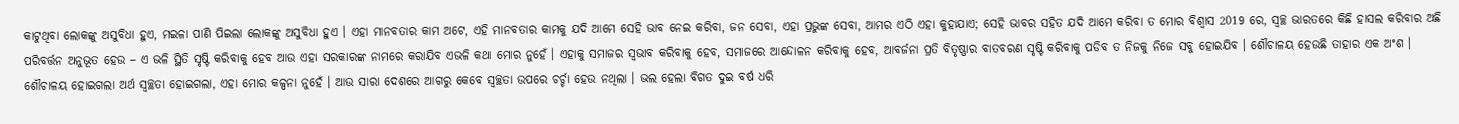କାଟୁଥିବା ଲୋକଙ୍କୁ ଅସୁବିଧା ହୁଏ, ମଇଳା ପାଣି ପିଇଲା ଲୋକଙ୍କୁ ଅସୁବିଧା ହୁଏ । ଏହା ମାନବତାର କାମ ଅଟେ, ଏହି ମାନବତାର କାମକୁ ଯଦି ଆମେ ସେହି ଭାବ ନେଇ କରିବା, ଜନ ସେବା, ଏହା ପ୍ରଭୁଙ୍କ ସେବା, ଆମର ଏଠି ଏହା କୁହାଯାଏ; ସେହି ଭାବର ସହିତ ଯଦି ଆମେ କରିବା ତ ମୋର ବିଶ୍ୱାସ 2019 ରେ, ସ୍ୱଚ୍ଛ ଭାରତରେ କିଛି ହାସଲ କରିବାର ଅଛି ପରିବର୍ତ୍ତନ ଅନୁଭୂତ ହେଉ – ଏ ଭଳି ସ୍ଥିତି ସୃଷ୍ଟି କରିବାକୁ ହେବ ଆଉ ଏହା ସରକାରଙ୍କ ନାମରେ କରାଯିବ ଏଭଳି କଥା ମୋର ନୁହେଁ । ଏହାକୁ ସମାଜର ସ୍ୱଭାବ କରିବାକୁ ହେବ, ସମାଜରେ ଆନ୍ଦୋଳନ କରିବାକୁ ହେବ, ଆବର୍ଜନା ପ୍ରତି ବିତୃଷ୍ଣାର ବାତବରଣ ସୃଷ୍ଟି କରିବାକୁ ପଡିବ ତ ନିଜକୁ ନିଜେ ସବୁ ହୋଇଯିବ । ଶୌଚାଳୟ ହେଉଛି ତାହାର ଏକ ଅଂଶ । ଶୌଚାଳୟ ହୋଇଗଲା ଅର୍ଥ ସ୍ୱଚ୍ଛତା ହୋଇଗଲା, ଏହା ମୋର କଳ୍ପନା ନୁହେଁ । ଆଉ ସାରା ଦେଶରେ ଆଗରୁ କେବେ ସ୍ୱଚ୍ଛତା ଉପରେ ଚର୍ଚ୍ଚା ହେଉ ନଥିଲା । ଭଲ ହେଲା ବିଗତ ଦୁଇ ବର୍ଷ ଧରି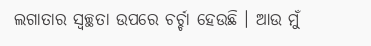ଲଗାତାର ସ୍ୱଚ୍ଛତା ଉପରେ ଚର୍ଚ୍ଚା ହେଉଛି । ଆଉ ମୁଁ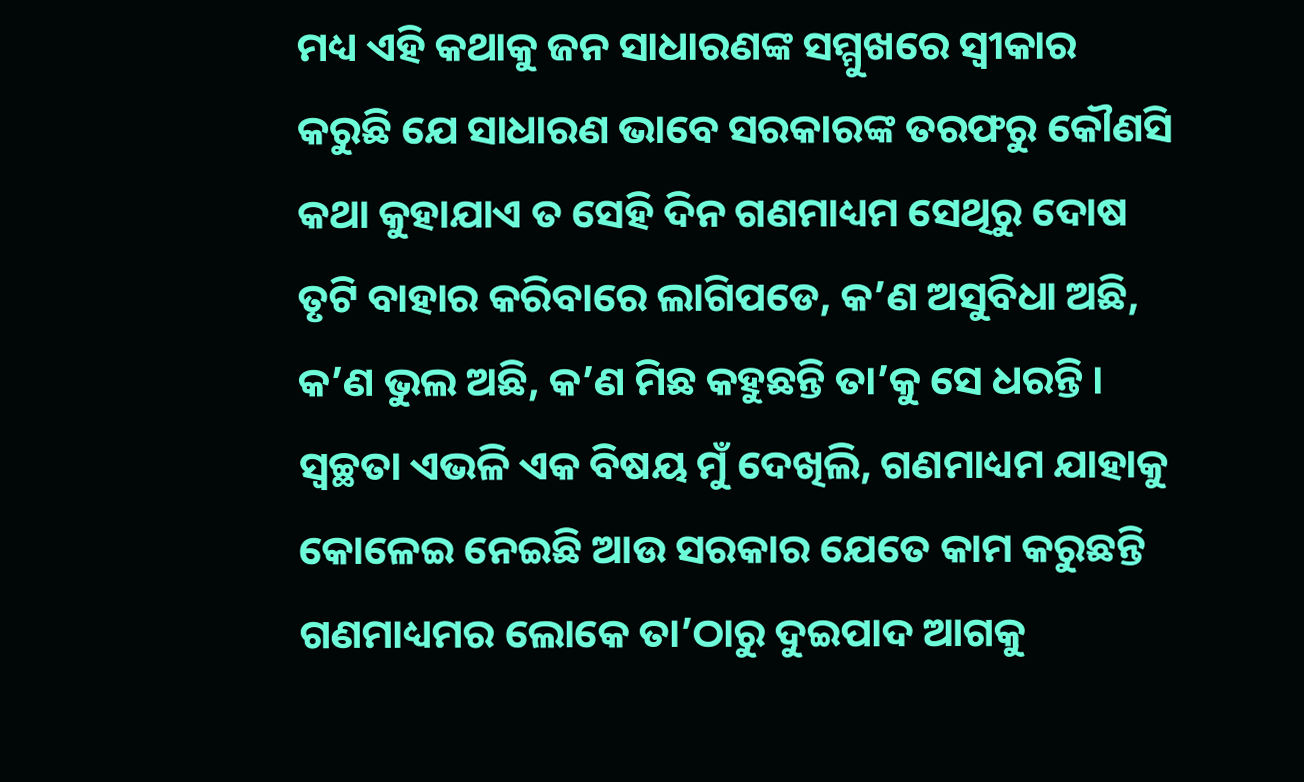ମଧ୍ୟ ଏହି କଥାକୁ ଜନ ସାଧାରଣଙ୍କ ସମ୍ମୁଖରେ ସ୍ୱୀକାର କରୁଛି ଯେ ସାଧାରଣ ଭାବେ ସରକାରଙ୍କ ତରଫରୁ କୌଣସି କଥା କୁହାଯାଏ ତ ସେହି ଦିନ ଗଣମାଧ୍ୟମ ସେଥିରୁ ଦୋଷ ତୃଟି ବାହାର କରିବାରେ ଲାଗିପଡେ, କ’ଣ ଅସୁବିଧା ଅଛି, କ’ଣ ଭୁଲ ଅଛି, କ’ଣ ମିଛ କହୁଛନ୍ତି ତା’କୁ ସେ ଧରନ୍ତି ।
ସ୍ୱଚ୍ଛତା ଏଭଳି ଏକ ବିଷୟ ମୁଁ ଦେଖିଲି, ଗଣମାଧ୍ୟମ ଯାହାକୁ କୋଳେଇ ନେଇଛି ଆଉ ସରକାର ଯେତେ କାମ କରୁଛନ୍ତି ଗଣମାଧ୍ୟମର ଲୋକେ ତା’ଠାରୁ ଦୁଇପାଦ ଆଗକୁ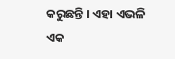କରୁଛନ୍ତି । ଏହା ଏଭଳି ଏକ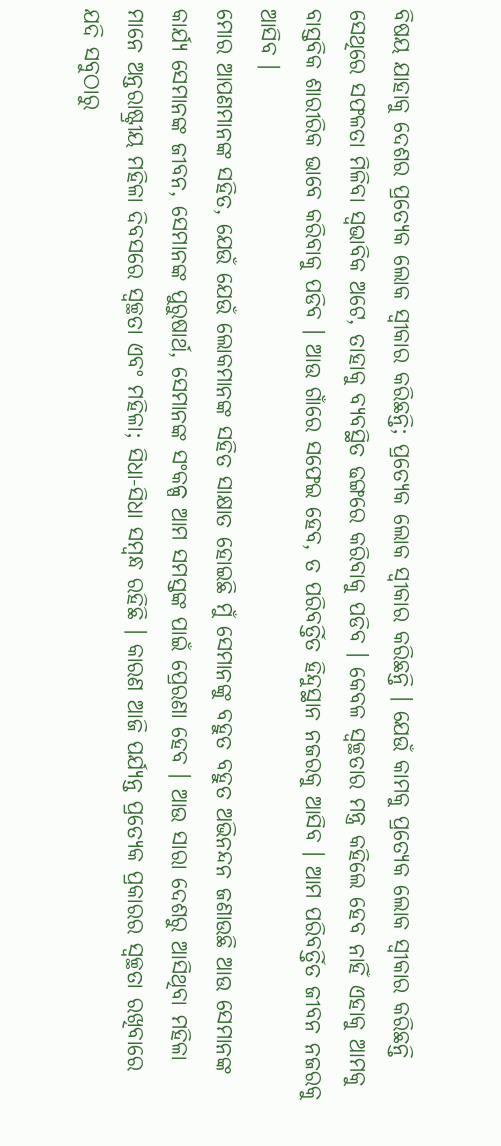ବିଷୟ ଯାହାକୁ ଦେଶର ପ୍ରତ୍ୟେକ ଲୋକ ସ୍ୱୀକାର କରିଛନ୍ତି; ପ୍ରତ୍ୟେକ ଲୋକ ସ୍ୱୀକାର କରିଛନ୍ତି । ଯେଉଁ କାମକୁ ପ୍ରତ୍ୟେକ ଲୋକ ସ୍ୱୀକାର କରିଛନ୍ତି ସେଥିରେ ସଫଳତା ମିଳିବା ସ୍ୱଭାବିକ ଅଟେ, ତାହାକୁ ବ୍ୟବସ୍ଥିତ ଢଙ୍ଗରେ କରିବାକୁ ପଡିବ । କେବଳ ସ୍ୱଚ୍ଛତାର ମନ୍ତ୍ର କହିଲେ ହେବ ନାହିଁ ଏହାକୁ ଆମକୁ ବାସ୍ତବିକ ଶାରୀରିକ ଭାବେ କରିବାକୁ ପଡିବ । ଆଉ ଗାଁରେ ସଫେଇ ହେବ, ତ ପରିବର୍ତ୍ତିତ ହିନ୍ଦୁସ୍ଥାନ ନଜରକୁ ଆସିବ । ଆମ ପରିବର୍ତ୍ତିତ ଜୀବନ ନଜରକୁ ଆସିବ ।
ମୋର ଆପଣମାନଙ୍କ ସହିତ, ଯେଉଁ ଯେଉଁ ଲୋକମାନଙ୍କ ସହିତ ସାକ୍ଷାତ ହୋଇଛି ମୁଁ ସେମାନଙ୍କୁ ବହୁତ ବହୁତ ଅଭିନନ୍ଦନ ଜଣାଉଛି ଆଉ ସେମାନଙ୍କ କାର୍ଯ୍ୟ ସେମାନଙ୍କ ଜୀବନ, ସେମାନଙ୍କ ପୁରୁଷାର୍ଥ, ସେମାନଙ୍କ ସଂକଳ୍ପ ଆମ ସମସ୍ତଙ୍କ ପାଇଁ ପ୍ରେରଣା ହେବ । ଆଉ ସାରା ଦେଶରୁ ଆସିଥିବା ମହିଳା ମାନେ ଅନ୍ତରାଷ୍ଟ୍ରୀୟ ମହିଳା ଦିବସରେ ସ୍ୱଚ୍ଛତା ଏବଂ ମହିଳା; ସିଧା-ସିଧା ସମ୍ବନ୍ଧ ରହିଛି । କାରଣ ଆଜି ପର୍ଯ୍ୟନ୍ତ ପ୍ରତ୍ୟେକ ପ୍ରକାରର ସ୍ୱଚ୍ଛତା ରଖିବାରେ ଯଦି ସବୁଠାରୁ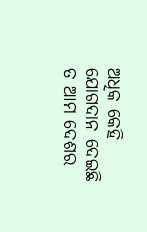ଅଧିକ କେହି ଯୋଗଦାନ ଦେଇଛି ତ ଆମ ଦେଶର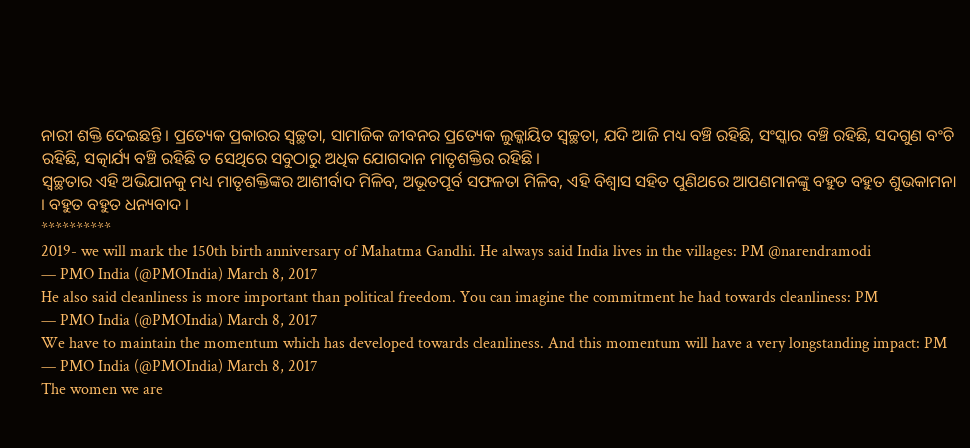ନାରୀ ଶକ୍ତି ଦେଇଛନ୍ତି । ପ୍ରତ୍ୟେକ ପ୍ରକାରର ସ୍ୱଚ୍ଛତା, ସାମାଜିକ ଜୀବନର ପ୍ରତ୍ୟେକ ଲୁକ୍କାୟିତ ସ୍ୱଚ୍ଛତା, ଯଦି ଆଜି ମଧ୍ୟ ବଞ୍ଚି ରହିଛି, ସଂସ୍କାର ବଞ୍ଚି ରହିଛି, ସଦଗୁଣ ବଂଚି ରହିଛି, ସତ୍କାର୍ଯ୍ୟ ବଞ୍ଚି ରହିଛି ତ ସେଥିରେ ସବୁଠାରୁ ଅଧିକ ଯୋଗଦାନ ମାତୃଶକ୍ତିର ରହିଛି ।
ସ୍ୱଚ୍ଛତାର ଏହି ଅଭିଯାନକୁ ମଧ୍ୟ ମାତୃଶକ୍ତିଙ୍କର ଆଶୀର୍ବାଦ ମିଳିବ, ଅଭୂତପୂର୍ବ ସଫଳତା ମିଳିବ, ଏହି ବିଶ୍ୱାସ ସହିତ ପୁଣିଥରେ ଆପଣମାନଙ୍କୁ ବହୁତ ବହୁତ ଶୁଭକାମନା । ବହୁତ ବହୁତ ଧନ୍ୟବାଦ ।
**********
2019- we will mark the 150th birth anniversary of Mahatma Gandhi. He always said India lives in the villages: PM @narendramodi
— PMO India (@PMOIndia) March 8, 2017
He also said cleanliness is more important than political freedom. You can imagine the commitment he had towards cleanliness: PM
— PMO India (@PMOIndia) March 8, 2017
We have to maintain the momentum which has developed towards cleanliness. And this momentum will have a very longstanding impact: PM
— PMO India (@PMOIndia) March 8, 2017
The women we are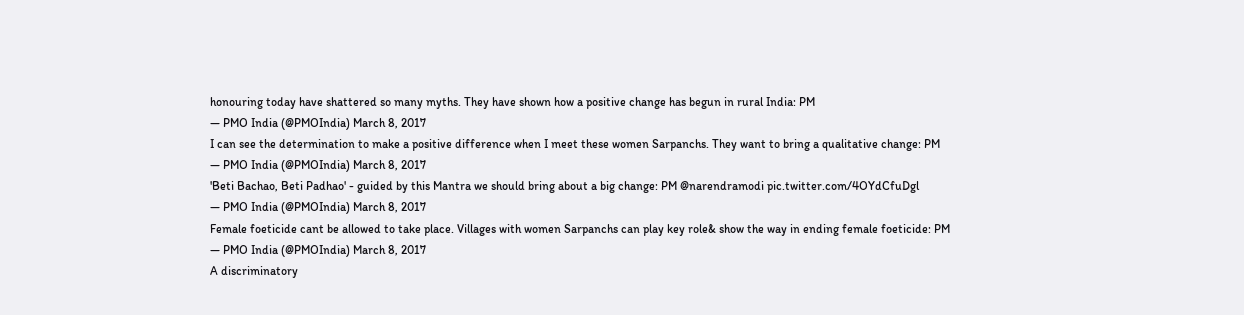honouring today have shattered so many myths. They have shown how a positive change has begun in rural India: PM
— PMO India (@PMOIndia) March 8, 2017
I can see the determination to make a positive difference when I meet these women Sarpanchs. They want to bring a qualitative change: PM
— PMO India (@PMOIndia) March 8, 2017
'Beti Bachao, Beti Padhao' - guided by this Mantra we should bring about a big change: PM @narendramodi pic.twitter.com/4OYdCfuDgl
— PMO India (@PMOIndia) March 8, 2017
Female foeticide cant be allowed to take place. Villages with women Sarpanchs can play key role& show the way in ending female foeticide: PM
— PMO India (@PMOIndia) March 8, 2017
A discriminatory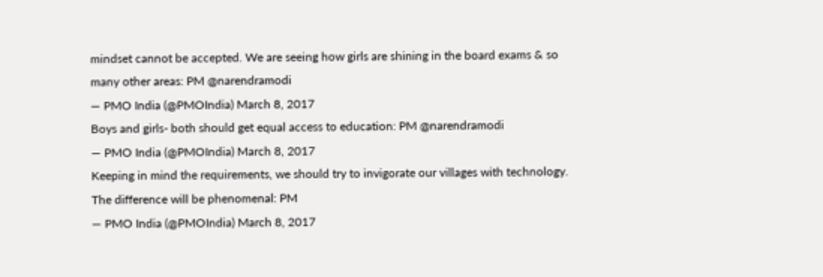mindset cannot be accepted. We are seeing how girls are shining in the board exams & so many other areas: PM @narendramodi
— PMO India (@PMOIndia) March 8, 2017
Boys and girls- both should get equal access to education: PM @narendramodi
— PMO India (@PMOIndia) March 8, 2017
Keeping in mind the requirements, we should try to invigorate our villages with technology. The difference will be phenomenal: PM
— PMO India (@PMOIndia) March 8, 2017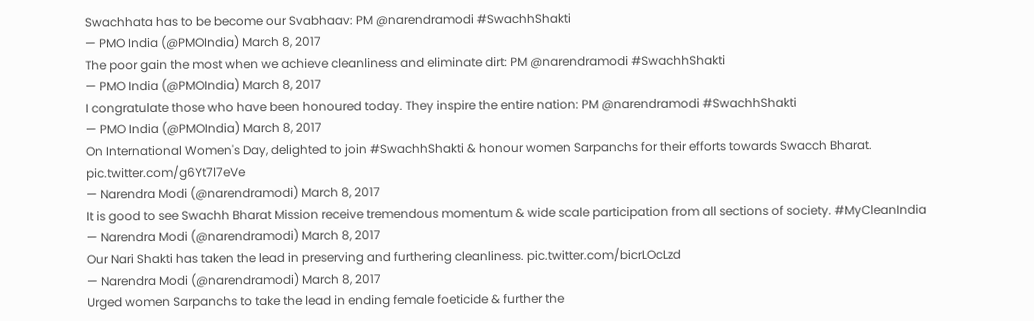Swachhata has to be become our Svabhaav: PM @narendramodi #SwachhShakti
— PMO India (@PMOIndia) March 8, 2017
The poor gain the most when we achieve cleanliness and eliminate dirt: PM @narendramodi #SwachhShakti
— PMO India (@PMOIndia) March 8, 2017
I congratulate those who have been honoured today. They inspire the entire nation: PM @narendramodi #SwachhShakti
— PMO India (@PMOIndia) March 8, 2017
On International Women's Day, delighted to join #SwachhShakti & honour women Sarpanchs for their efforts towards Swacch Bharat. pic.twitter.com/g6Yt7l7eVe
— Narendra Modi (@narendramodi) March 8, 2017
It is good to see Swachh Bharat Mission receive tremendous momentum & wide scale participation from all sections of society. #MyCleanIndia
— Narendra Modi (@narendramodi) March 8, 2017
Our Nari Shakti has taken the lead in preserving and furthering cleanliness. pic.twitter.com/bicrLOcLzd
— Narendra Modi (@narendramodi) March 8, 2017
Urged women Sarpanchs to take the lead in ending female foeticide & further the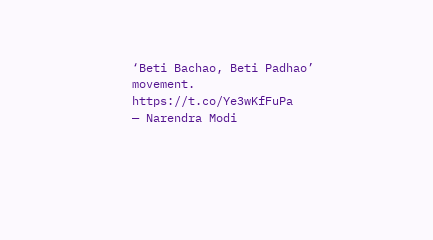‘Beti Bachao, Beti Padhao’ movement. https://t.co/Ye3wKfFuPa
— Narendra Modi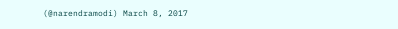(@narendramodi) March 8, 2017